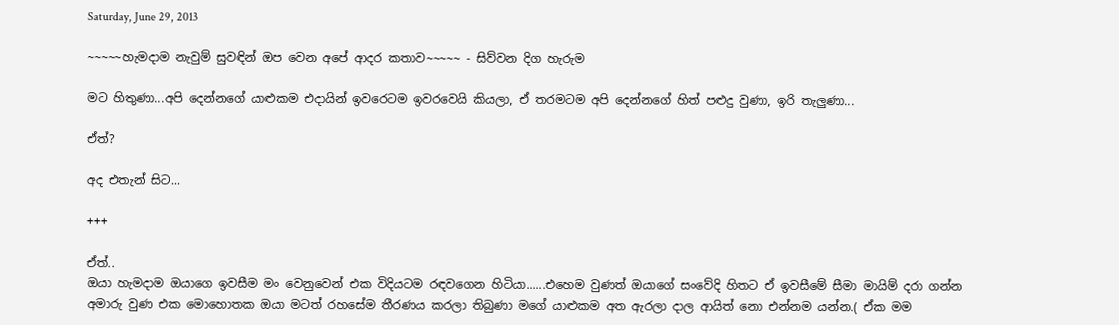Saturday, June 29, 2013

~~~~~හැමදාම නැවුම් සුවඳින් ඔප වෙන අපේ ආදර කතාව~~~~~ - සිව්වන දිග හැරුම

මට හිතුණා...අපි දෙන්නගේ යාළුකම එදායින් ඉවරෙටම ඉවරවෙයි කියලා, ඒ තරමටම අපි දෙන්නගේ හිත් පළුදු වුණා, ඉරි තැලුණා...

ඒත්?

අද එතැන් සිට...

+++

ඒත්..
ඔයා හැමදාම ඔයාගෙ ඉවසීම මං වෙනුවෙන් එක විදියටම රඳවගෙන හිටියා......එහෙම වුණත් ඔයාගේ සංවේදි හිතට ඒ ඉවසීමේ සීමා මායිම් දරා ගන්න අමාරු වුණ එක මොහොතක ඔයා මටත් රහසේම තීරණය කරලා තිබුණා මගේ යාළුකම අත ඇරලා දාල ආයිත් නො එන්නම යන්න.( ඒක මම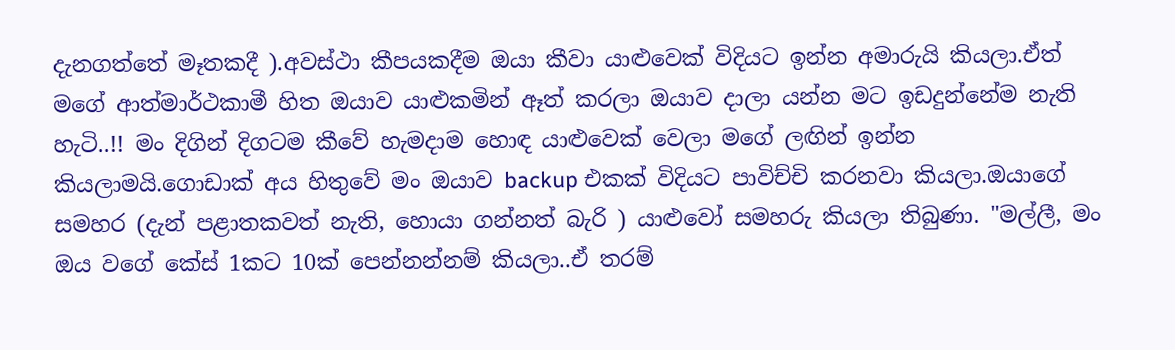දැනගත්තේ මෑතකදී ).අවස්ථා කීපයකදීම ඔයා කීවා යාළුවෙක් විදියට ඉන්න අමාරුයි කියලා.ඒත් මගේ ආත්මාර්ථකාමී හිත ඔයාව යාළුකමින් ඈත් කරලා ඔයාව දාලා යන්න මට ඉඩදුන්නේම නැති හැටි..!! මං දිගින් දිගටම කීවේ හැමදාම හොඳ යාළුවෙක් වෙලා මගේ ලඟින් ඉන්න කියලාමයි.ගොඩාක් අය හිතුවේ මං ඔයාව backup එකක් විදියට පාවිච්චි කරනවා කියලා.ඔයාගේ සමහර (දැන් පළාතකවත් නැති, හොයා ගන්නත් බැරි ) යාළුවෝ සමහරු කියලා තිබුණා. "මල්ලී, මං ඔය වගේ කේස් 1කට 10ක් පෙන්නන්නම් කියලා..ඒ තරම්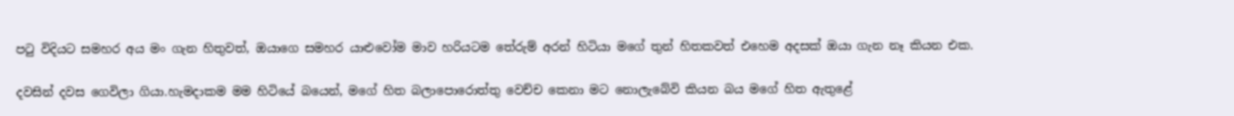පටු විදියට සමහර අය මං ගැන හිතුවත්, ඔයාගෙ සමහර යාළුවෝම මාව හරියටම තේරුම් අරන් හිටියා මගේ තුන් හිතකවත් එහෙම අදසක් ඔයා ගැන නෑ කියන එක.

දවසින් දවස ගෙවිලා ගියා.හැමදාකම මම හිටියේ බයෙන්, මගේ හිත බලාපොරොත්තු වෙච්ච කෙනා මට නොලැබේවි කියන බය මගේ හිත ඇතුළේ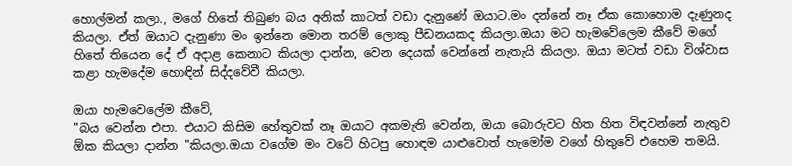හොල්මන් කලා., මගේ හිතේ තිබුණ බය අනික් කාටත් වඩා දැනුණේ ඔයාට.මං දන්නේ නෑ ඒක කොහොම දැණුනද කියලා. ඒත් ඔයාට දැනුණා මං ඉන්නෙ මොන තරම් ලොකු පීඩනයකද කියලා.ඔයා මට හැමවේලෙම කීවේ මගේ හිතේ තියෙන දේ ඒ අදාළ කෙනාට කියලා දාන්න, වෙන දෙයක් වෙන්නේ නැතැයි කියලා. ඔයා මටත් වඩා විශ්වාස කළා හැමදේම හොඳින් සිද්දවේවී කියලා.

ඔයා හැමවෙලේම කීවේ,
"බය වෙන්න එපා. එයාට කිසිම හේතුවක් නෑ ඔයාට අකමැති වෙන්න, ඔයා බොරුවට හිත හිත විඳවන්නේ නැතුව ඕක කියලා දාන්න "කියලා.ඔයා වගේම මං වටේ හිටපු හොඳම යාළුවොත් හැමෝම වගේ හිතුවේ එහෙම තමයි.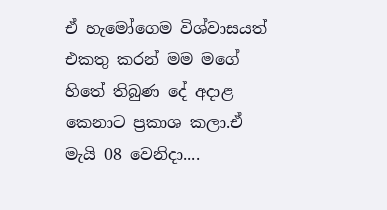ඒ හැමෝගෙම විශ්වාසයත් එකතු කරන් මම මගේ හිතේ තිබුණ දේ අදාළ කෙනාට ප්‍රකාශ කලා.ඒ මැයි 08 වෙනිදා....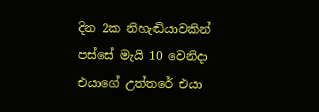දින 2ක නිහැඬියාවකින් පස්සේ මැයි 10 වෙනිදා එයාගේ උත්තරේ එයා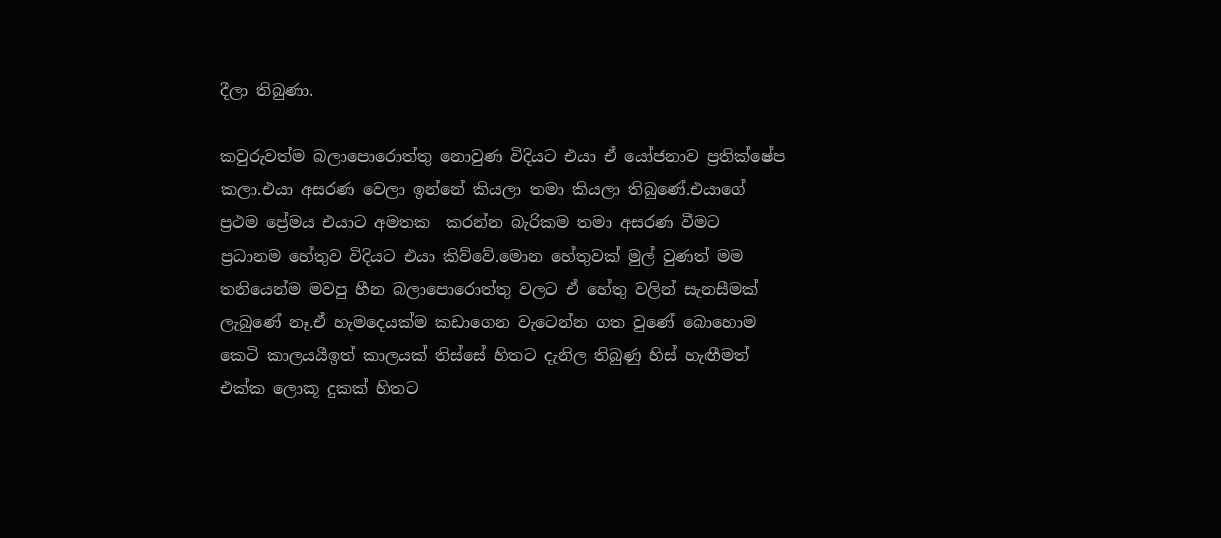දීලා තිබුණා.

කවුරුවත්ම බලාපොරොත්තු නොවුණ විදියට එයා ඒ යෝජනාව ප්‍රතික්ෂේප කලා.එයා අසරණ වෙලා ඉන්නේ කියලා තමා කියලා තිබුණේ.එයාගේ ප්‍රථම ප්‍රේමය එයාට අමතක  කරන්න බැරිකම තමා අසරණ වීමට ප්‍රධානම හේතුව විදියට එයා කිව්වේ.මොන හේතුවක් මුල් වුණත් මම තනියෙන්ම මවපු හීන බලාපොරොත්තු වලට ඒ හේතු වලින් සැනසීමක් ලැබුණේ නෑ.ඒ හැමදෙයක්ම කඩාගෙන වැටෙන්න ගත වුණේ බොහොම කෙටි කාලයයීඉත් කාලයක් තිස්සේ හිතට දැනිල තිබුණු හිස් හැඟීමත් එක්ක ලොකූ දුකක් හිතට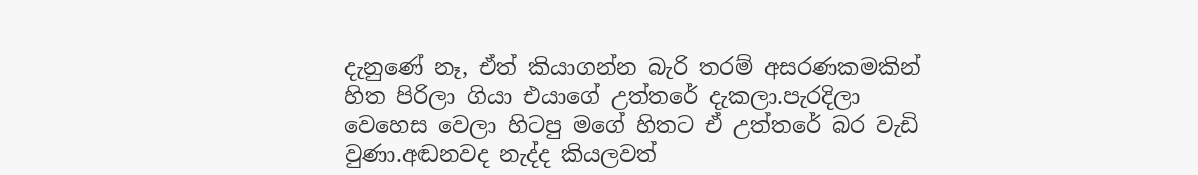දැනුණේ නෑ, ඒත් කියාගන්න බැරි තරම් අසරණකමකින් හිත පිරිලා ගියා එයාගේ උත්තරේ දැකලා.පැරදිලා වෙහෙස වෙලා හිටපු මගේ හිතට ඒ උත්තරේ බර වැඩි වුණා.අඬනවද නැද්ද කියලවත්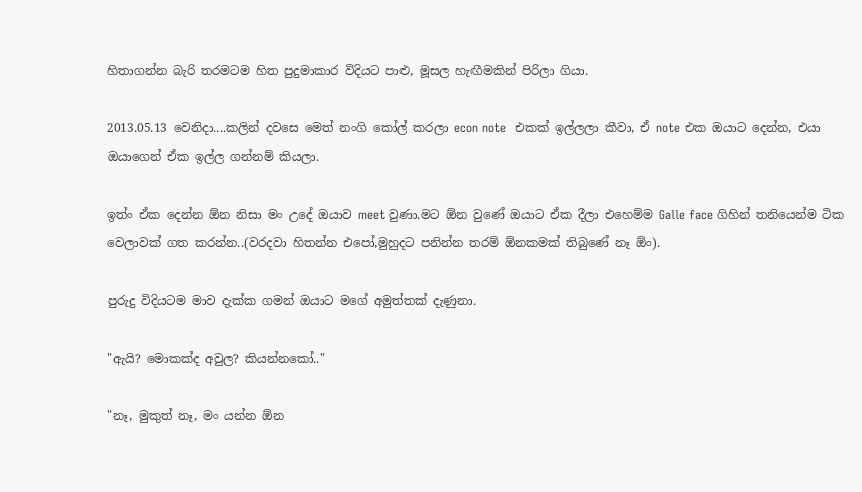හිතාගන්න බැරි තරමටම හිත පුදුමාකාර විදියට පාළු, මූසල හැඟීමකින් පිරිලා ගියා.

2013.05.13 වෙනිදා....කලින් දවසෙ මෙත් නංගි කෝල් කරලා econ note  එකක් ඉල්ලලා කීවා, ඒ note එක ඔයාට දෙන්න, එයා ඔයාගෙන් ඒක ඉල්ල ගන්නම් කියලා.

ඉත්ං ඒක දෙන්න ඕන නිසා මං උදේ ඔයාව meet වුණා.මට ඕන වුණේ ඔයාට ඒක දීලා එහෙම්ම Galle face ගිහින් තනියෙන්ම ටික වෙලාවක් ගත කරන්න..(වරදවා හිතන්න එපෝ,මුහුදට පනින්න තරම් ඕනකමක් තිබුණේ නෑ ඕං).

පුරුදු විදියටම මාව දැක්ක ගමන් ඔයාට මගේ අමුත්තක් දැණුනා.

"ඇයි? මොකක්ද අවුල? කියන්නකෝ.."

"නෑ, මුකුත් නෑ, මං යන්න ඕන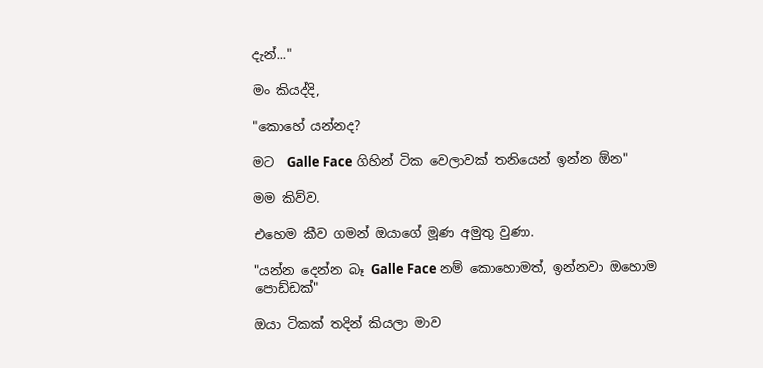දැන්..."

මං කියද්දි,

"කොහේ යන්නද?

මට  Galle Face ගිහින් ටික වෙලාවක් තනියෙන් ඉන්න ඕන"

මම කිව්ව.

එහෙම කීව ගමන් ඔයාගේ මූණ අමුතු වුණා.

"යන්න දෙන්න බෑ Galle Face නම් කොහොමත්, ඉන්නවා ඔහොම පොඩ්ඩක්"

ඔයා ටිකක් තදින් කියලා මාව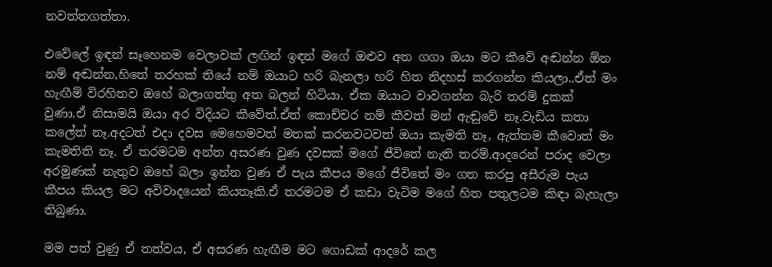නවත්තගත්තා.

එවේලේ ඉඳන් සෑහෙනම වෙලාවක් ලඟින් ඉඳන් මගේ ඔළුව අත ගගා ඔයා මට කීවේ අඬන්න ඕන නම් අඬන්න,හිතේ තරහක් තියේ නම් ඔයාට හරි බැනලා හරි හිත නිදහස් කරගන්න කියලා..ඒත් මං හැඟීම් විරහිතව ඔහේ බලාගත්තු අත බලන් හිටියා. ඒක ඔයාට වාවගන්න බැරි තරම් දුකක් වුණා.ඒ නිසාමයි ඔයා අර විදියට කීවේත්.ඒත් කොච්චර නම් කීවත් මන් ඇඬුවේ නෑ.වැඩිය කතා කලේත් නෑ.අදටත් එදා දවස මෙහෙමවත් මතක් කරනවටවත් ඔයා කැමති නෑ, ඇත්තම කීවොත් මං කැමතිති නෑ. ඒ තරමටම අන්ත අසරණ වුණ දවසක් මගේ ජීවිතේ නැති තරම්.ආදරෙන් පරාද වෙලා අරමුණක් නැතුව ඔහේ බලා ඉන්න වුණ ඒ පැය කීපය මගේ ජීවිතේ මං ගත කරපු අසීරුම පැය කීපය කියල මට අවිවාදයෙන් කියතෑකි.ඒ තරමටම ඒ කඩා වැටිම මගේ හිත පතුලටම කිඳා බැහැලා තිබුණා.

මම පත් වුණු ඒ තත්වය, ඒ අසරණ හැඟීම මට ගොඩක් ආදරේ කල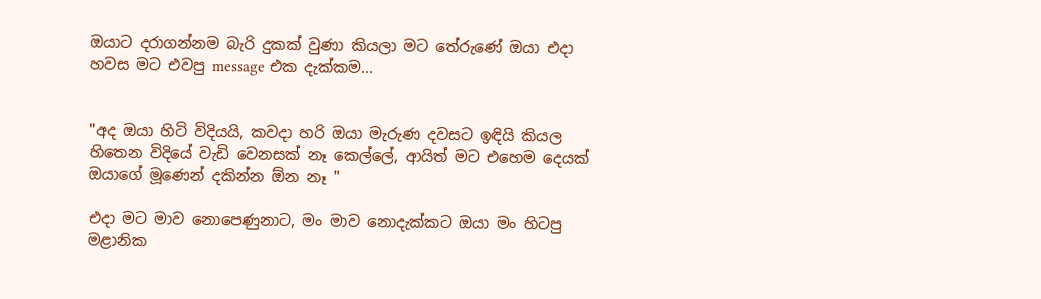ඔයාට දරාගන්නම බැරි දුකක් වුණා කියලා මට තේරුණේ ඔයා එදා හවස මට එවපු message එක දැක්කම...


"අද ඔයා හිටි විදියයි, කවදා හරි ඔයා මැරුණ දවසට ඉඳියි කියල හිතෙන විදියේ වැඩි වෙනසක් නෑ කෙල්ලේ, ආයිත් මට එහෙම දෙයක් ඔයාගේ මූණෙන් දකින්න ඕන නෑ "

එදා මට මාව නොපෙණුනාට, මං මාව නොදැක්කට ඔයා මං හිටපු මළානික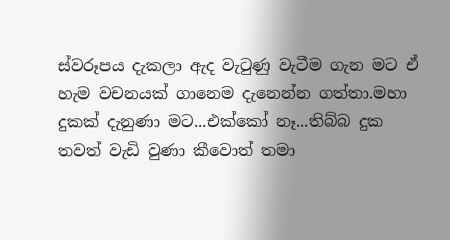ස්වරූපය දැකලා ඇද වැටුණු වැටීම ගැන මට ඒ හැම වචනයක් ගානෙම දැනෙන්න ගත්තා.මහා දුකක් දැනුණා මට...එක්කෝ නෑ...තිබ්බ දුක තවත් වැඩි වුණා කීවොත් තමා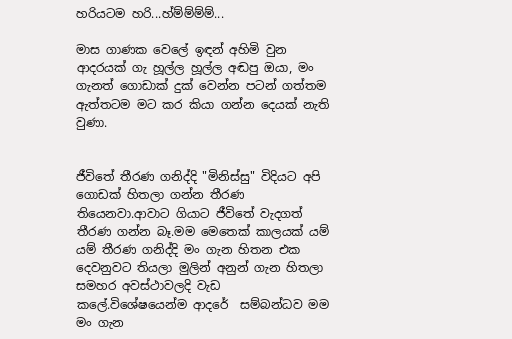හරියටම හරි...හ්ම්ම්ම්ම්...

මාස ගාණක වෙලේ ඉඳන් අහිමි වුන ආදරයක් ගැ හූල්ල හූල්ල අඬපු ඔයා, මං ගැනත් ගොඩාක් දුක් වෙන්න පටන් ගත්තම ඇත්තටම මට කර කියා ගන්න දෙයක් නැති වුණා.


ජීවිතේ තීරණ ගනිද්දි "මිනිස්සු" විදියට අපි ගොඩක් හිතලා ගන්න තීරණ තියෙනවා.ආවාට ගියාට ජීවිතේ වැදගත් තීරණ ගන්න බෑ.මම මෙතෙක් කාලයක් යම් යම් තීරණ ගනිද්දි මං ගැන හිතන එක දෙවනුවට තියලා මුලින් අනුන් ගැන හිතලා සමහර අවස්ථාවලදි වැඩ කලේ.විශේෂයෙන්ම ආදරේ  සම්බන්ධව මම මං ගැන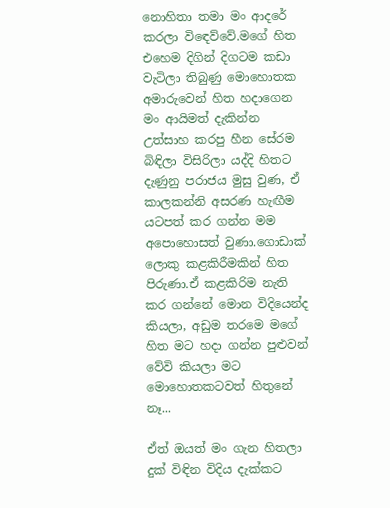නොහිතා තමා මං ආදරේ කරලා විඳෙව්වේ.මගේ හිත එහෙම දිගින් දිගටම කඩා වැටිලා තිබුණු මොහොතක අමාරුවෙන් හිත හදාගෙන මං ආයිමත් දැකින්න උත්සාහ කරපු හීන සේරම බිඳිලා විසිරිලා යද්දි හිතට දැණුනු පරාජය මුසු වුණ, ඒ කාලකන්නි අසරණ හැඟීම යටපත් කර ගන්න මම අපොහොසත් වුණා.ගොඩාක් ලොකු කළකිරීමකින් හිත පිරුණා.ඒ කළකිරිම නැති කර ගන්නේ මොන විදියෙන්ද කියලා, අඩුම තරමෙ මගේ හිත මට හදා ගන්න පුළුවන් වේවි කියලා මට මොහොතකටවත් හිතුනේ නෑ...

ඒත් ඔයත් මං ගැන හිතලා දුක් විඳින විදිය දැක්කට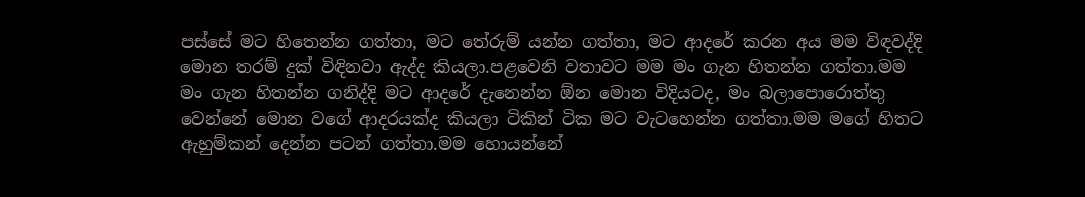පස්සේ මට හිතෙන්න ගත්තා, මට තේරුම් යන්න ගත්තා, මට ආදරේ කරන අය මම විඳවද්දි මොන තරම් දුක් විඳිනවා ඇද්ද කියලා.පළවෙනි වතාවට මම මං ගැන හිතන්න ගත්තා.මම මං ගැන හිතන්න ගනිද්දි මට ආදරේ දැනෙන්න ඕන මොන විදියටද, මං බලාපොරොත්තු වෙන්නේ මොන වගේ ආදරයක්ද කියලා ටිකින් ටික මට වැටහෙන්න ගත්තා.මම මගේ හිතට ඇහුම්කන් දෙන්න පටන් ගත්තා.මම හොයන්නේ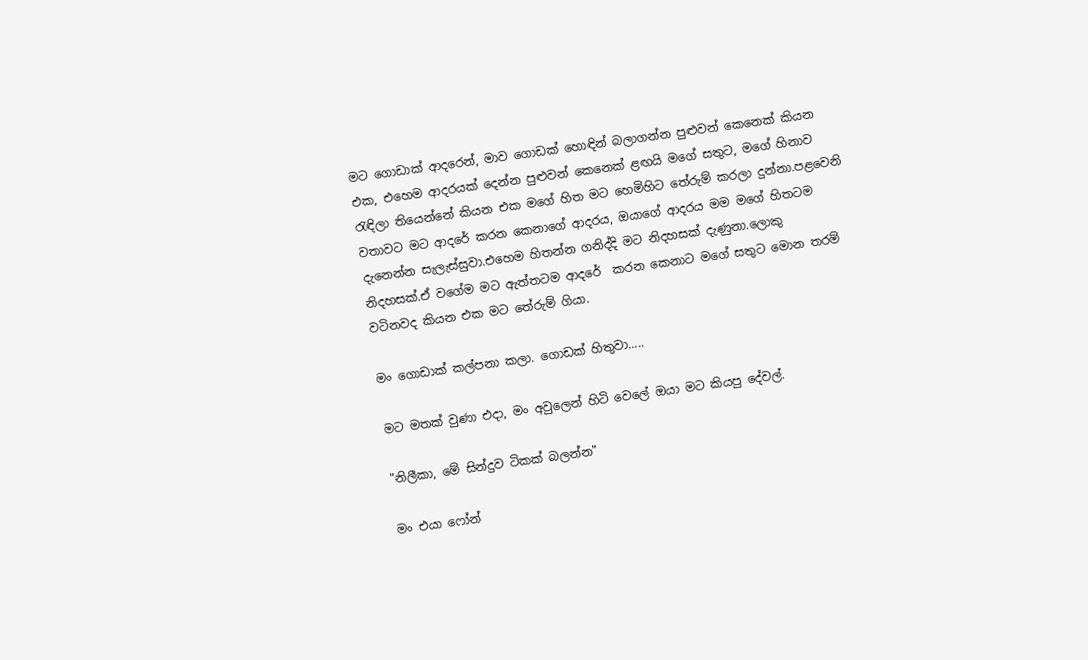මට ගොඩාක් ආදරෙන්, මාව ගොඩක් හොඳින් බලාගන්න පුළුවන් කෙනෙක් කියන එක, එහෙම ආදරයක් දෙන්න පුළුවන් කෙනෙක් ළඟයි මගේ සතුට, මගේ හිනාව රැඳිලා තියෙන්නේ කියන එක මගේ හිත මට හෙමිහිට තේරුම් කරලා දුන්නා.පළවෙනි වතාවට මට ආදරේ කරන කෙනාගේ ආදරය, ඔයාගේ ආදරය මම මගේ හිතටම දැනෙන්න සැලැස්සුවා.එහෙම හිතන්න ගනිද්දි මට නිදහසක් දැණුනා.ලොකු නිදහසක්.ඒ වගේම මට ඇත්තටම ආදරේ  කරන කෙනාට මගේ සතුට මොන තරම් වටිනවද කියන එක මට තේරුම් ගියා.

මං ගොඩාක් කල්පනා කලා. ගොඩක් හිතුවා.....

මට මතක් වුණා එදා, මං අවුලෙන් හිටි වෙලේ ඔයා මට කියපු දේවල්.

"නිලීකා, මේ සින්දුව ටිකක් බලන්න"

මං එයා ෆෝන්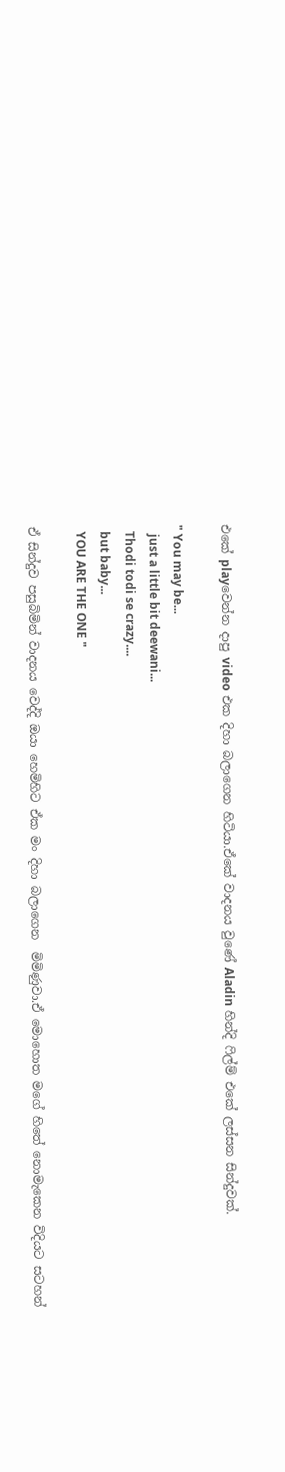එකේ playවෙන්න දාපු video එක දිහා බලාගෙන හිටියා.ඒකේ වාදනය වුණේ Aladin හින්දි ෆිල්ම් එකේ ලස්සන සින්දුවක්.

" You may be...
   just a little bit deewani...
  Thodi todi se crazy....
  but baby...
  YOU ARE THE ONE "

ඒ සින්දුව පසුබිමින් වාදනය වෙද්දි ඔයා හෙමිහිට ඒක මං දිහා බලාගෙන  මිමිණුවා.ඒ මොහොත මගේ හිතේ නොමැකෙන විදියට සටහන්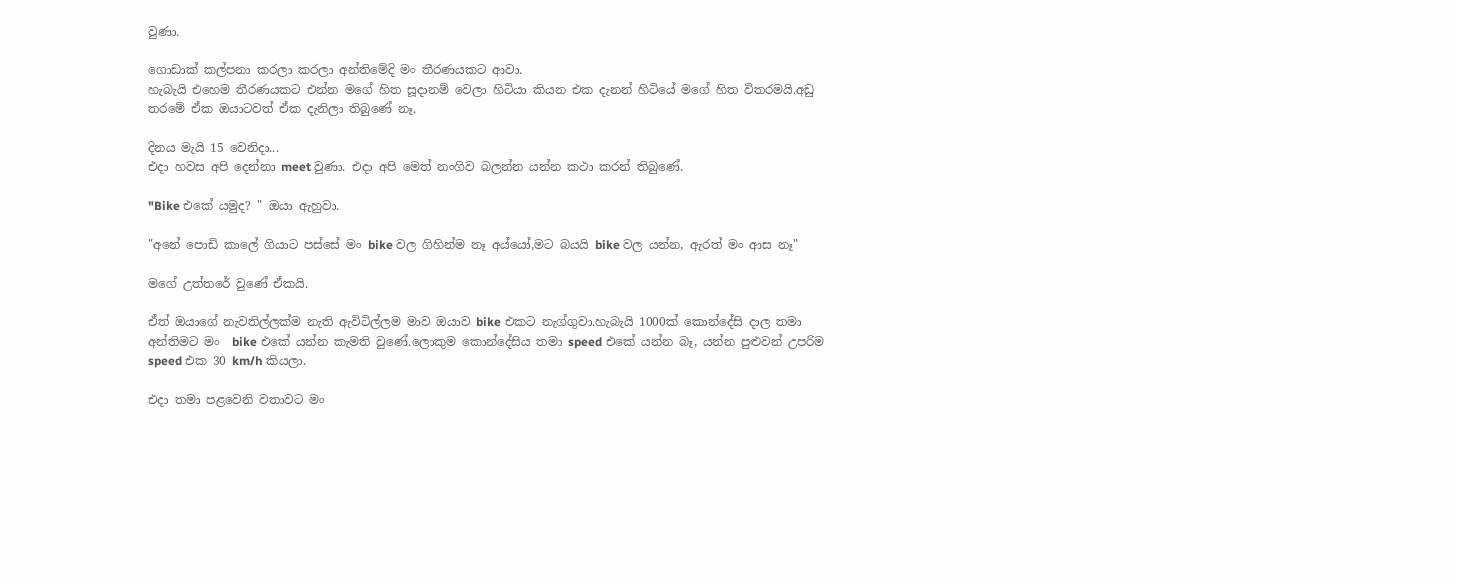වුණා.

ගොඩාක් කල්පනා කරලා කරලා අන්තිමේදි මං තීරණයකට ආවා.
හැබැයි එහෙම තීරණයකට එන්න මගේ හිත සූදානම් වෙලා හිටියා කියන එක දැනන් හිටියේ මගේ හිත විතරමයි.අඩු තරමේ ඒක ඔයාටවත් ඒක දැනිලා තිබුණේ නෑ.

දිනය මැයි 15 වෙනිදා...
එදා හවස අපි දෙන්නා meet වුණා. එදා අපි මෙත් නංගිව බලන්න යන්න කථා කරන් තිබුණේ.

"Bike එකේ යමුද? " ඔයා ඇහුවා.

"අනේ පොඩි කාලේ ගියාට පස්සේ මං bike වල ගිහින්ම නෑ අය්යෝ,මට බයයි bike වල යන්න, ඇරත් මං ආස නෑ"

මගේ උත්තරේ වුණේ ඒකයි.

ඒත් ඔයාගේ නැවතිල්ලක්ම නැති ඇවිටිල්ලම මාව ඔයාව bike එකට නැග්ගුවා.හැබැයි 1000ක් කොන්දේසි දාල තමා අන්තිමට මං  bike එකේ යන්න කැමති වුණේ.ලොකුම කොන්දේසිය තමා speed එකේ යන්න බෑ, යන්න පුළුවන් උපරිම speed එක 30 km/h කියලා.

එදා තමා පළවෙනි වතාවට මං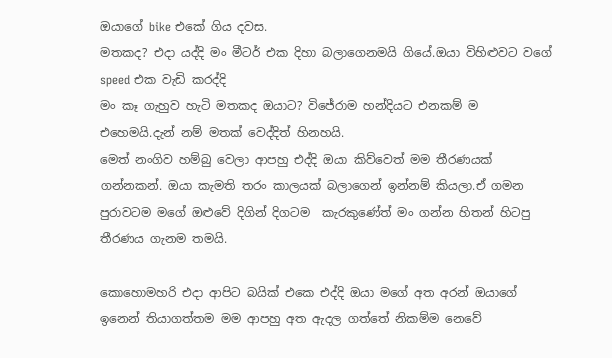ඔයාගේ bike එකේ ගිය දවස.
මතකද? එදා යද්දි මං මීටර් එක දිහා බලාගෙනමයි ගියේ.ඔයා විහිළුවට වගේ speed එක වැඩි කරද්දි
මං කෑ ගැහුව හැටි මතකද ඔයාට? විජේරාම හන්දියට එනකම් ම එහෙමයි.දැන් නම් මතක් වෙද්දිත් හිනහයි.
මෙත් නංගිව හම්බු වෙලා ආපහු එද්දි ඔයා කිව්වෙත් මම තීරණයක් ගන්නකන්. ඔයා කැමති තරං කාලයක් බලාගෙන් ඉන්නම් කියලා.ඒ ගමන පුරාවටම මගේ ඔළුවේ දිගින් දිගටම  කැරකුණේත් මං ගන්න හිතන් හිටපු තීරණය ගැනම තමයි.

කොහොමහරි එදා ආපිට බයික් එකෙ එද්දි ඔයා මගේ අත අරන් ඔයාගේ ඉනෙන් තියාගත්තම මම ආපහු අත ඇදල ගත්තේ නිකම්ම නෙවේ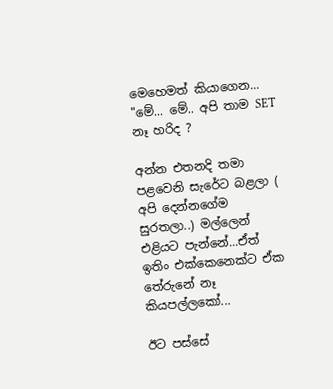මෙහෙමත් කියාගෙන...
"මේ... මේ.. අපි තාම SET නෑ හරිද ?

අන්න එතනදි තමා පළවෙනි සැරේට බළලා ( අපි දෙන්නගේම සුරතලා..) මල්ලෙන් එළියට පැන්නේ...ඒත් ඉතිං එක්කෙනෙක්ට ඒක තේරුනේ නෑ කියපල්ලකෝ...

ඊට පස්සේ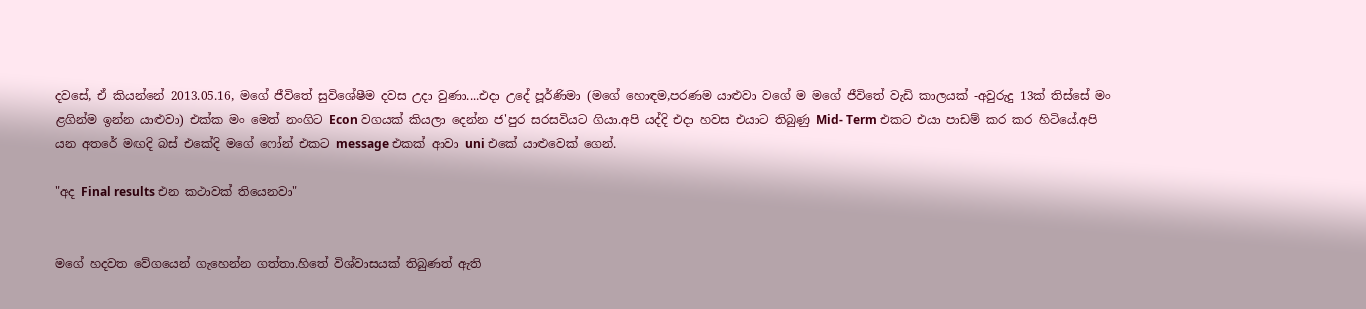දවසේ, ඒ කියන්නේ 2013.05.16, මගේ ජීවිතේ සුවිශේෂීම දවස උදා වුණා....එදා උදේ පූර්ණිමා (මගේ හොඳම,පරණම යාළුවා වගේ ම මගේ ජීවිතේ වැඩි කාලයක් -අවුරුදු 13ක් තිස්සේ මං ළගින්ම ඉන්න යාළුවා) එක්ක මං මෙත් නංගිට Econ වගයක් කියලා දෙන්න ජ'පුර සරසවියට ගියා.අපි යද්දි එදා හවස එයාට තිබුණු Mid- Term එකට එයා පාඩම් කර කර හිටියේ.අපි යන අතරේ මඟදි බස් එකේදි මගේ ෆෝන් එකට message එකක් ආවා uni එකේ යාළුවෙක් ගෙන්.

"අද Final results එන කථාවක් තියෙනවා"


මගේ හදවත වේගයෙන් ගැහෙන්න ගත්තා.හිතේ විශ්වාසයක් තිබුණත් ඇති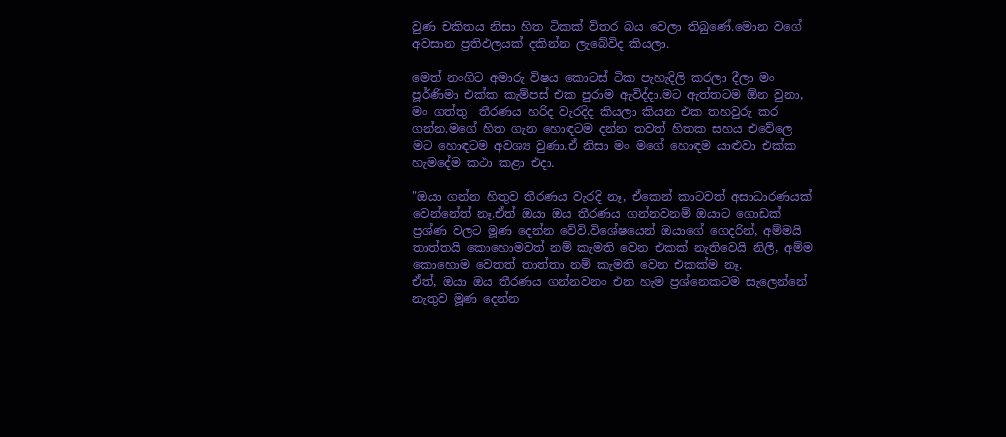වුණ චකිතය නිසා හිත ටිකක් විතර බය වෙලා තිබුණේ.මොන වගේ අවසාන ප්‍රතිඵලයක් දකින්න ලැබේවිද කියලා.

මෙත් නංගිට අමාරු විෂය කොටස් ටික පැහැදිලි කරලා දීලා මං පූර්ණිමා එක්ක කැම්පස් එක පුරාම ඇවිද්දා.මට ඇත්තටම ඕන වුනා, මං ගත්තු  තීරණය හරිද වැරදිද කියලා කියන එක තහවුරු කර ගන්න.මගේ හිත ගැන හොඳටම දන්න තවත් හිතක සහය එවේලෙ මට හොඳටම අවශ්‍ය වුණා.ඒ නිසා මං මගේ හොඳම යාළුවා එක්ක හැමදේම කථා කළා එදා.

"ඔයා ගන්න හිතුව තීරණය වැරදි නෑ, ඒකෙන් කාටවත් අසාධාරණයක් වෙන්නේත් නෑ.ඒත් ඔයා ඔය තීරණය ගන්නවනම් ඔයාට ගොඩක් ප්‍රශ්ණ වලට මූණ දෙන්න වේවි.විශේෂයෙන් ඔයාගේ ගෙදරින්, අම්මයි තාත්තයි කොහොමවත් නම් කැමති වෙන එකක් නැතිවෙයි නිලී, අම්ම කොහොම වෙතත් තාත්තා නම් කැමති වෙන එකක්ම නෑ.
ඒත්, ඔයා ඔය තීරණය ගන්නවනං එන හැම ප්‍රශ්නෙකටම සැලෙන්නේ නැතුව මූණ දෙන්න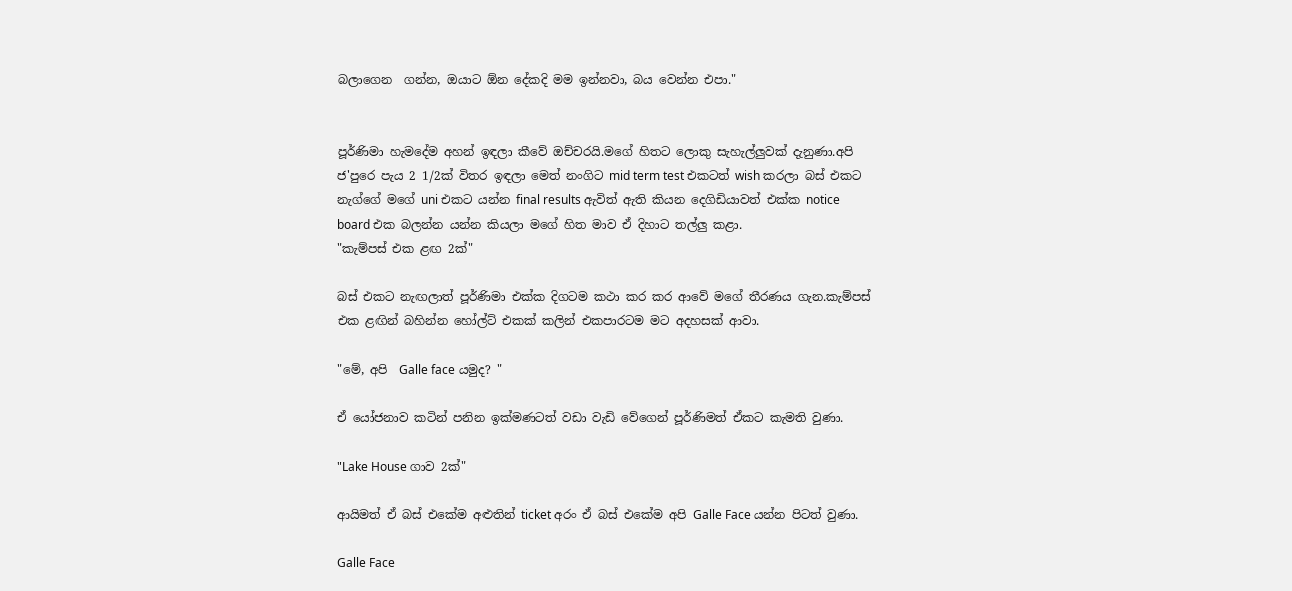බලාගෙන  ගන්න, ඔයාට ඕන දේකදි මම ඉන්නවා, බය වෙන්න එපා."


පූර්ණිමා හැමදේම අහන් ඉඳලා කීවේ ඔච්චරයි.මගේ හිතට ලොකු සැහැල්ලුවක් දැනුණා.අපි ජ'පුරෙ පැය 2 1/2ක් විතර ඉඳලා මෙත් නංගිට mid term test එකටත් wish කරලා බස් එකට නැග්ගේ මගේ uni එකට යන්න final results ඇවිත් ඇති කියන දෙගිඩියාවත් එක්ක notice board එක බලන්න යන්න කියලා මගේ හිත මාව ඒ දිහාට තල්ලු කළා.
"කැම්පස් එක ළඟ 2ක්"

බස් එකට නැඟලාත් පූර්ණිමා එක්ක දිගටම කථා කර කර ආවේ මගේ තීරණය ගැන.කැම්පස් එක ළඟින් බහින්න හෝල්ට් එකක් කලින් එකපාරටම මට අදහසක් ආවා.

"මේ, අපි  Galle face යමුද? "

ඒ යෝජනාව කටින් පනින ඉක්මණටත් වඩා වැඩි වේගෙන් පූර්ණිමත් ඒකට කැමති වුණා.

"Lake House ගාව 2ක්"

ආයිමත් ඒ බස් එකේම අළුතින් ticket අරං ඒ බස් එකේම අපි Galle Face යන්න පිටත් වුණා.

Galle Face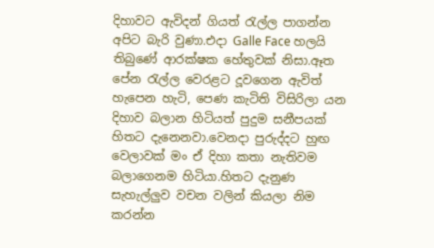දිහාවට ඇවිදන් ගියත් රැල්ල පාගන්න අපිට බැරි වුණා.එදා Galle Face හලයි තිබුණේ ආරක්ෂක හේතුවක් නිසා.ඈත පේන රැල්ල වෙරළට දූවගෙන ඇවිත් හැපෙන හැටි, පෙණ කැටිති විසිරිලා යන දිහාව බලාන හිටියත් පුදුම සනීපයක් හිතට දැනෙනවා.වෙනදා පුරුද්දට හුඟ වෙලාවක් මං ඒ දිහා කතා නැතිවම බලාගෙනම හිටියා.හිතට දැනුණ සැහැල්ලුව වචන වලින් කියලා නිම කරන්න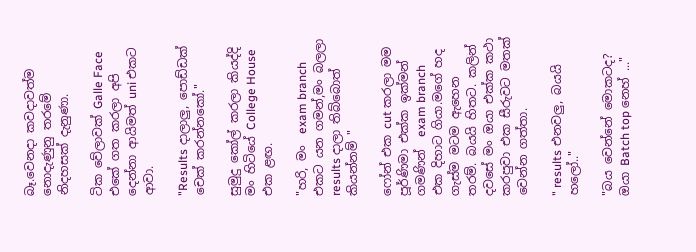බෑ.වෙනදා කවදාවත්ම නොදැණුනු තරමේ නිදහසක් දැනුණා.

ටික වේලාවක් Galle Face එකේ ගත කරලා අපි දෙන්නා ආයිමත් uni එකට ආවා.

"Results දාලාලු, පොඩ්ඩක් චෙක් කරන්නකෝ."

සුමුදු කෝල් කරලා කියද්දි මං හිටියේ College House එක ළඟ.

"හරි, මං  exam branch එකට යන ගමන්,මං බලලා results දාලා තිබ්බොත් කියන්නම් "

ෆෝන් එක cut කරලා මම පූර්ණිමා එක්ක ඉක්මන් ගමණින්  exam branch එක දිහාට ගියා.මගේ හද ගැස්ම මටම ඇහෙන තරම්. බයයි හිතට. කලින් දවසේ මං ඔයා එක්ක කථා කරපුවා එක සීරුවට මතක් වෙන්න ගත්තා.

" results එනවලු, බයයි හලෝ.."

"බය වෙන්නේ මොකටද? ඔයා Batch top නෙහ් ..."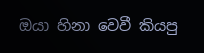ඔයා හිනා වෙවී කියපු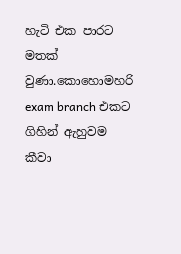හැටි එක පාරට මතක් වුණා.කොහොමහරි exam branch එකට ගිහින් ඇහුවම
කීවා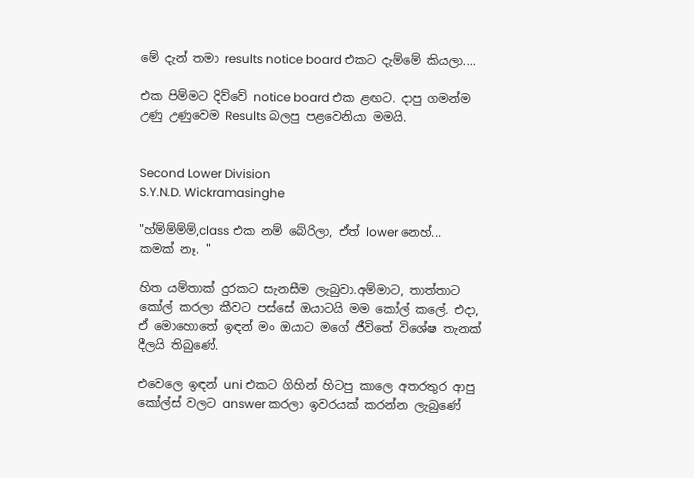මේ දැන් තමා results notice board එකට දැම්මේ කියලා....

එක පිම්මට දිව්වේ notice board එක ළඟට. දාපු ගමන්ම උණු උණුවෙම Results බලපු පළවෙනියා මමයි.


Second Lower Division
S.Y.N.D. Wickramasinghe

"හ්ම්ම්ම්ම්,class එක නම් බේරිලා, ඒත් lower නෙහ්...
කමක් නෑ. "

හිත යම්තාක් දුරකට සැනසීම ලැබුවා.අම්මාට, තාත්තාට කෝල් කරලා කීවට පස්සේ ඔයාටයි මම කෝල් කලේ. එදා, ඒ මොහොතේ ඉඳන් මං ඔයාට මගේ ජීවිතේ විශේෂ තැනක් දීලයි තිබුණේ.

එවෙලෙ ඉඳන් uni එකට ගිහින් හිටපු කාලෙ අතරතුර ආපු කෝල්ස් වලට answer කරලා ඉවරයක් කරන්න ලැබුණේ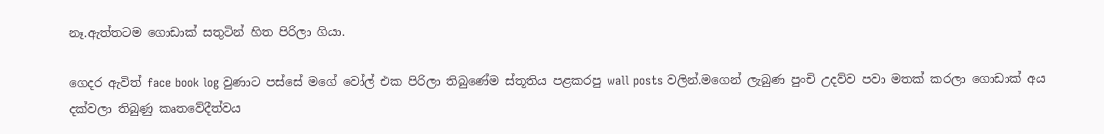නෑ.ඇත්තටම ගොඩාක් සතුටින් හිත පිරිලා ගියා.

ගෙදර ඇවිත් face book log වුණාට පස්සේ මගේ වෝල් එක පිරිලා තිබුණේම ස්තූතිය පළකරපු wall posts වලින්.මගෙන් ලැබුණ පුංචි උදව්ව පවා මතක් කරලා ගොඩාක් අය දක්වලා තිබුණු කෘතවේදීත්වය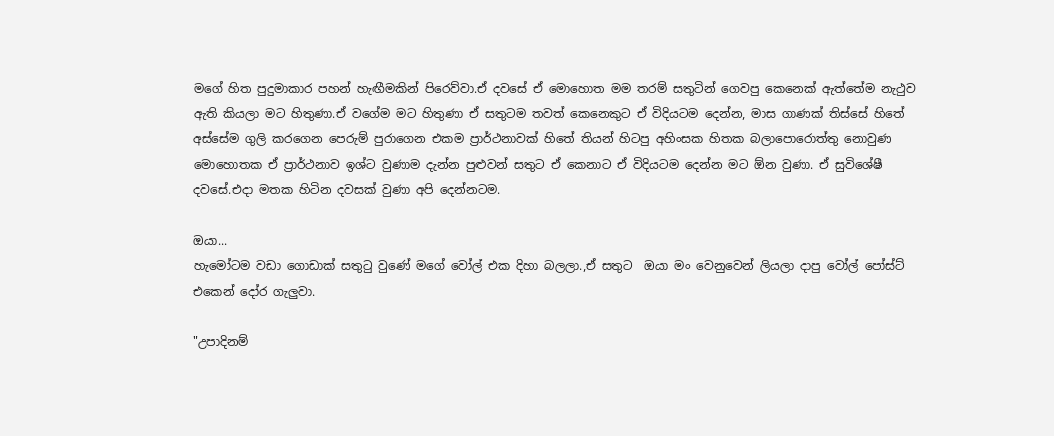මගේ හිත පුදුමාකාර පහන් හැඟීමකින් පිරෙව්වා.ඒ දවසේ ඒ මොහොත මම තරම් සතුටින් ගෙවපු කෙනෙක් ඇත්තේම නැථුව ඇති කියලා මට හිතුණා.ඒ වගේම මට හිතුණා ඒ සතුටම තවත් කෙනෙකුට ඒ විදියටම දෙන්න, මාස ගාණක් තිස්සේ හිතේ අස්සේම ගුලි කරගෙන පෙරුම් පුරාගෙන එකම ප්‍රාර්ථනාවක් හිතේ තියන් හිටපු අහිංසක හිතක බලාපොරොත්තු නොවුණ මොහොතක ඒ ප්‍රාර්ථනාව ඉශ්ට වුණාම දැන්න පුළුවන් සතුට ඒ කෙනාට ඒ විදියටම දෙන්න මට ඕන වුණා. ඒ සුවිශේෂී දවසේ.එදා මතක හිටින දවසක් වුණා අපි දෙන්නටම.

ඔයා...
හැමෝටම වඩා ගොඩාක් සතුටු වුණේ මගේ වෝල් එක දිහා බලලා.,ඒ සතුට  ඔයා මං වෙනුවෙන් ලියලා දාපු වෝල් පෝස්ට් එකෙන් දෝර ගැලුවා.

"උපාදිනම්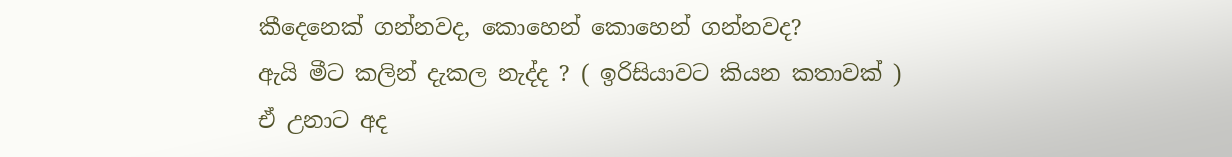කීදෙනෙක් ගන්නවද, කොහෙන් කොහෙන් ගන්නවද?
ඇයි මීට කලින් දැකල නැද්ද ? ( ඉරිසියාවට කියන කතාවක් )
ඒ උනාට අද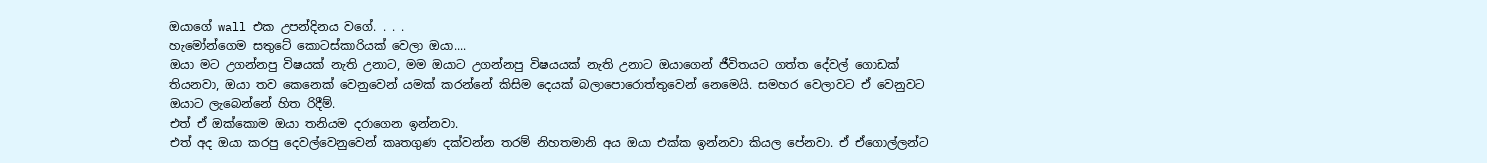ඔයාගේ wall එක උපන්දිනය වගේ. . . .
හැමෝන්ගෙම සතුටේ කොටස්කාරියක් වෙලා ඔයා....
ඔයා මට උගන්නපු විෂයක් නැති උනාට, මම ඔයාට උගන්නපු විෂයයක් නැති උනාට ඔයාගෙන් ජීවිතයට ගත්ත දේවල් ගොඩක් තියනවා, ඔයා තව කෙනෙක් වෙනුවෙන් යමක් කරන්නේ කිසිම දෙයක් බලාපොරොත්තුවෙන් නෙමෙයි. සමහර වෙලාවට ඒ වෙනුවට ඔයාට ලැබෙන්නේ හිත රිදීම්.
එත් ඒ ඔක්කොම ඔයා තනියම දරාගෙන ඉන්නවා.
එත් අද ඔයා කරපු දෙවල්වෙනුවෙන් කෘතගුණ දක්වන්න තරම් නිහතමානි අය ඔයා එක්ක ඉන්නවා කියල පේනවා. ඒ ඒගොල්ලන්ට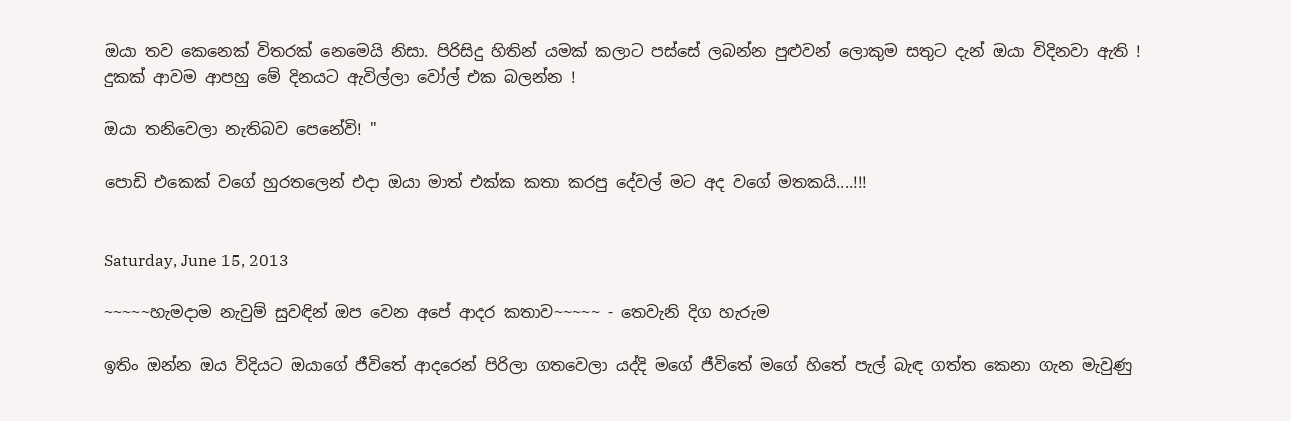ඔයා තව කෙනෙක් විතරක් නෙමෙයි නිසා. පිරිසිදු හිතින් යමක් කලාට පස්සේ ලබන්න පුළුවන් ලොකුම සතුට දැන් ඔයා විදිනවා ඇති !
දුකක් ආවම ආපහු මේ දිනයට ඇවිල්ලා වෝල් එක බලන්න !

ඔයා තනිවෙලා නැතිබව පෙනේවි! "

පොඩි එකෙක් වගේ හුරතලෙන් එදා ඔයා මාත් එක්ක කතා කරපු දේවල් මට අද වගේ මතකයි....!!!


Saturday, June 15, 2013

~~~~~හැමදාම නැවුම් සුවඳින් ඔප වෙන අපේ ආදර කතාව~~~~~ - තෙවැනි දිග හැරුම

ඉතිං ඔන්න ඔය විදියට ඔයාගේ ජීවිතේ ආදරෙන් පිරිලා ගතවෙලා යද්දි මගේ ජීවිතේ මගේ හිතේ පැල් බැඳ ගත්ත කෙනා ගැන මැවුණු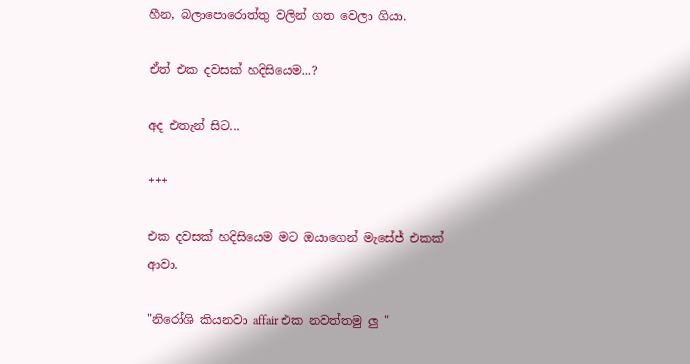හීන, බලාපොරොත්තු වලින් ගත වෙලා ගියා.

ඒත් එක දවසක් හදිසියෙම...?

අද එතැන් සිට...

+++

එක දවසක් හදිසියෙම මට ඔයාගෙන් මැසේජ් එකක් ආවා.

"නිරෝශි කියනවා affair එක නවත්තමු ලු "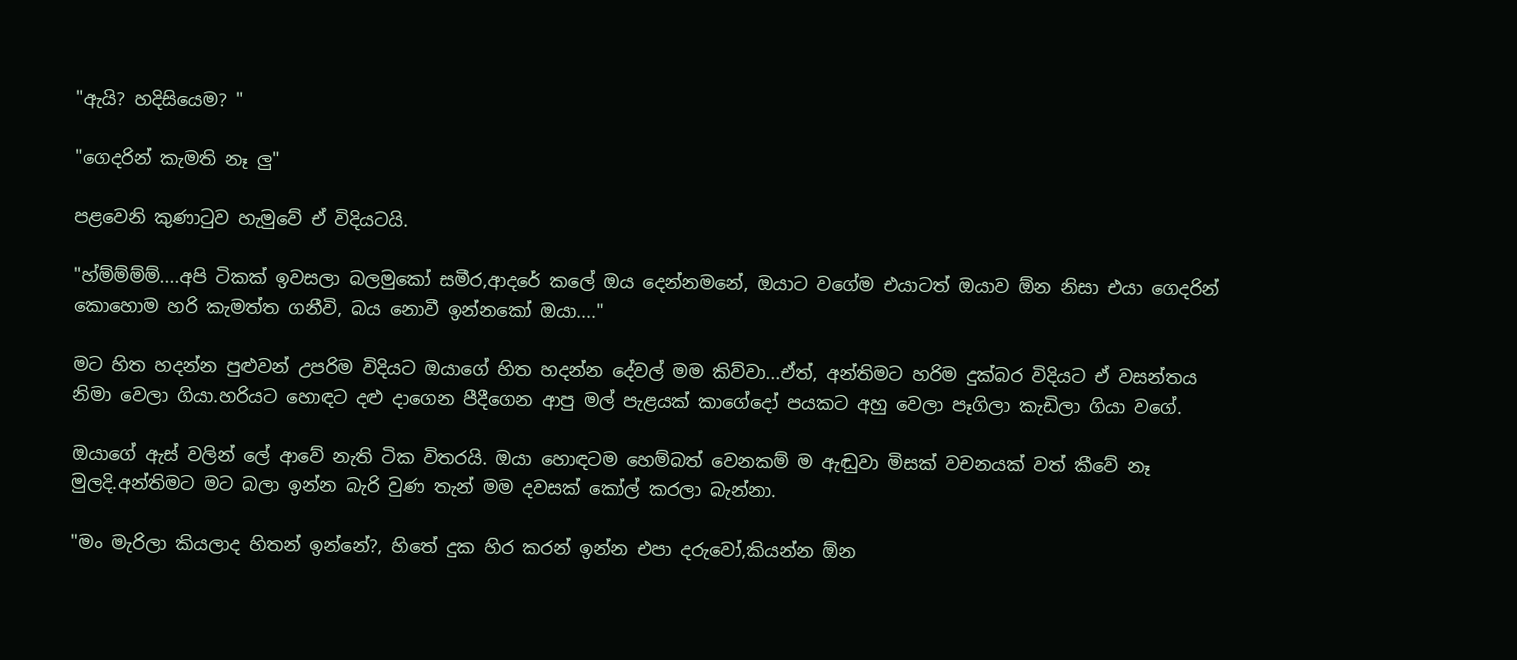"ඇයි? හදිසියෙම? "

"ගෙදරින් කැමති නෑ ලු"

පළවෙනි කුණාටුව හැමුවේ ඒ විදියටයි.

"හ්ම්ම්ම්ම්....අපි ටිකක් ඉවසලා බලමුකෝ සමීර,ආදරේ කලේ ඔය දෙන්නමනේ, ඔයාට වගේම එයාටත් ඔයාව ඕන නිසා එයා ගෙදරින් කොහොම හරි කැමත්ත ගනීවි, බය නොවී ඉන්නකෝ ඔයා...."

මට හිත හදන්න පුළුවන් උපරිම විදියට ඔයාගේ හිත හදන්න දේවල් මම කිව්වා...ඒත්, අන්තිමට හරිම දුක්බර විදියට ඒ වසන්තය නිමා වෙලා ගියා.හරියට හොඳට දළු දාගෙන පීදීගෙන ආපු මල් පැළයක් කාගේදෝ පයකට අහු වෙලා පෑගිලා කැඩිලා ගියා වගේ.

ඔයාගේ ඇස් වලින් ලේ ආවේ නැති ටික විතරයි. ඔයා හොඳටම හෙම්බත් වෙනකම් ම ඇඬුවා මිසක් වචනයක් වත් කීවේ නෑ මුලදි.අන්තිමට මට බලා ඉන්න බැරි වුණ තැන් මම දවසක් කෝල් කරලා බැන්නා.

"මං මැරිලා කියලාද හිතන් ඉන්නේ?, හිතේ දුක හිර කරන් ඉන්න එපා දරුවෝ,කියන්න ඕන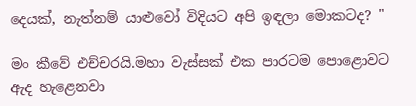දෙයක්, නැත්නම් යාළුවෝ විදියට අපි ඉඳලා මොකටද? "

මං කීවේ එච්චරයි.මහා වැස්සක් එක පාරටම පොළොවට ඇද හැළෙනවා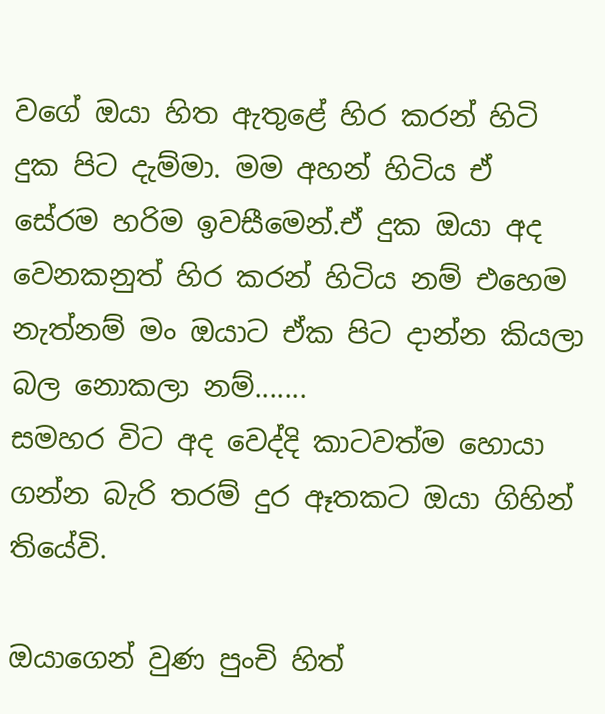වගේ ඔයා හිත ඇතුළේ හිර කරන් හිටි දුක පිට දැම්මා. මම අහන් හිටිය ඒ සේරම හරිම ඉවසීමෙන්.ඒ දුක ඔයා අද වෙනකනුත් හිර කරන් හිටිය නම් එහෙම නැත්නම් මං ඔයාට ඒක පිට දාන්න කියලා බල නොකලා නම්.......
සමහර විට අද වෙද්දි කාටවත්ම හොයා ගන්න බැරි තරම් දුර ඈතකට ඔයා ගිහින් තියේවි.

ඔයාගෙන් වුණ පුංචි හිත්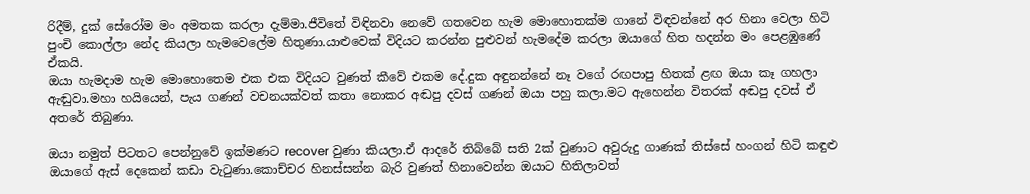රිදීම්, දුක් සේරෝම මං අමතක කරලා දැම්මා.ජීවිතේ විඳිනවා නෙවේ ගතවෙන හැම මොහොතක්ම ගානේ විඳවන්නේ අර හිනා වෙලා හිටි පුංචි කොල්ලා නේද කියලා හැමවෙලේම හිතුණා.යාළුවෙක් විදියට කරන්න පුළුවන් හැමදේම කරලා ඔයාගේ හිත හදන්න මං පෙළඹුණේ ඒකයි.
ඔයා හැමදාම හැම මොහොතෙම එක එක විදියට වුණත් කීවේ එකම දේ.දුක අඳුනන්නේ නෑ වගේ රඟපාපු හිතක් ළඟ ඔයා කෑ ගහලා ඇඬුවා.මහා හයියෙන්, පැය ගණන් වචනයක්වත් කතා නොකර අඬපු දවස් ගණන් ඔයා පහු කලා.මට ඇහෙන්න විතරක් අඬපු දවස් ඒ අතරේ තිබුණා.

ඔයා නමුත් පිටතට පෙන්නුවේ ඉක්මණට recover වුණා කියලා.ඒ ආදරේ තිබ්බේ සති 2ක් වුණාට අවුරුදු ගාණක් තිස්සේ හංගන් හිටි කඳුළු ඔයාගේ ඇස් දෙකෙන් කඩා වැටුණා.කොච්චර හිනස්සන්න බැරි වුණත් හිනාවෙන්න ඔයාට හිතිලාවත්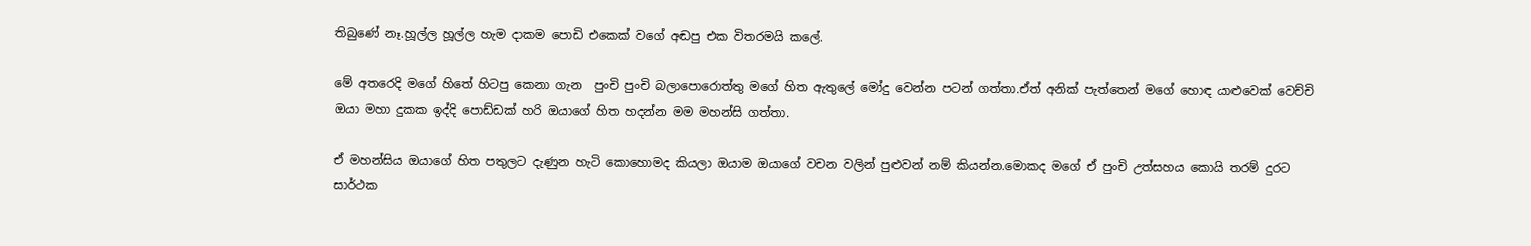තිබුණේ නෑ.හූල්ල හූල්ල හැම දාකම පොඩි එකෙක් වගේ අඬපු එක විතරමයි කලේ.

මේ අතරෙදි මගේ හිතේ හිටපු කෙනා ගැන  පුංචි පුංචි බලාපොරොත්තු මගේ හිත ඇතුලේ මෝදු වෙන්න පටන් ගත්තා.ඒත් අනික් පැත්තෙන් මගේ හොඳ යාළුවෙක් වෙච්චි ඔයා මහා දුකක ඉද්දි පොඩ්ඩක් හරි ඔයාගේ හිත හදන්න මම මහන්සි ගත්තා.

ඒ මහන්සිය ඔයාගේ හිත පතුලට දැණුන හැටි කොහොමද කියලා ඔයාම ඔයාගේ වචන වලින් පුළුවන් නම් කියන්න.මොකද මගේ ඒ පුංචි උත්සහය කොයි තරම් දුරට සාර්ථක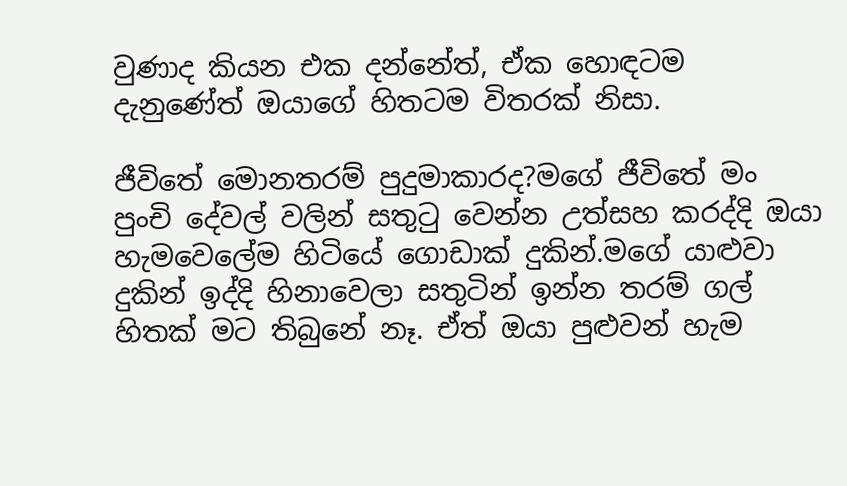වුණාද කියන එක දන්නේත්, ඒක හොඳටම දැනුණේත් ඔයාගේ හිතටම විතරක් නිසා.

ජීවිතේ මොනතරම් පුදුමාකාරද?මගේ ජීවිතේ මං පුංචි දේවල් වලින් සතුටු වෙන්න උත්සහ කරද්දි ඔයා හැමවෙලේම හිටියේ ගොඩාක් දුකින්.මගේ යාළුවා දුකින් ඉද්දි හිනාවෙලා සතුටින් ඉන්න තරම් ගල් හිතක් මට තිබුනේ නෑ. ඒත් ඔයා පුළුවන් හැම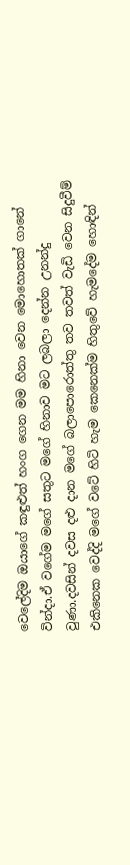වෙලේදිම ඔයාගේ කඳුළුත් හංග ගෙන මම හිනා වෙන මොහොතක් ගානේ වින්දා.ඒ වගේම මගේ සතුට මගේ හිනාව මට ලබලා දෙන්න උනන්දු වුණා.දවසින් දවස දළු දාන මගේ බලාපොරොත්තු තව තවත් වැඩි වෙන සිදුවීම් එකිනෙක වෙද්දි මගේ වටේ හිටි හැම කෙනෙක්ම හිතුවේ හැමදේම හොඳින්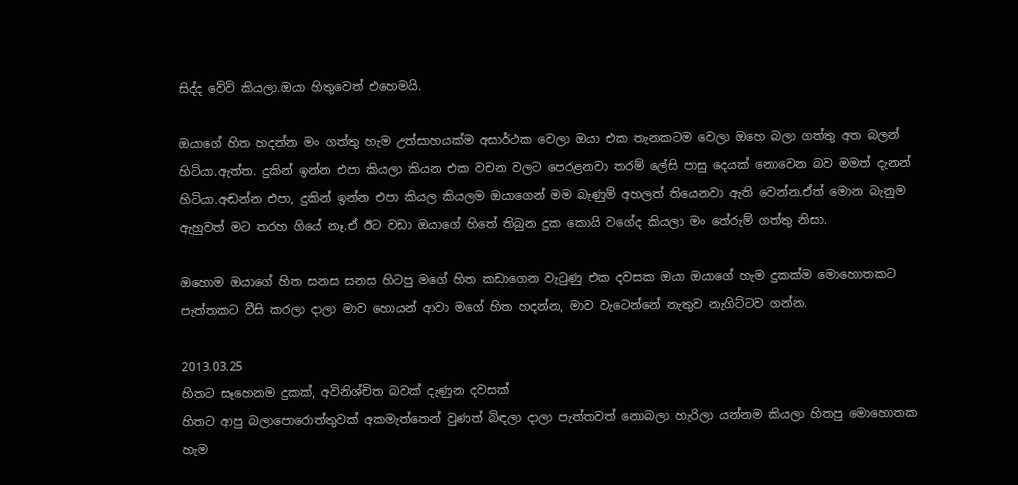සිද්ද වේවි කියලා.ඔයා හිතුවෙත් එහෙමයි.

ඔයාගේ හිත හදන්න මං ගත්තු හැම උත්සාහයක්ම අසාර්ථක වෙලා ඔයා එක තැනකටම වෙලා ඔහෙ බලා ගත්තු අත බලන් හිටියා.ඇත්ත. දුකින් ඉන්න එපා කියලා කියන එක වචන වලට පෙරළනවා තරම් ලේසි පාසු දෙයක් නොවෙන බව මමත් දැනන් හිටියා.අඬන්න එපා, දුකින් ඉන්න එපා කියල කියලම ඔයාගෙන් මම බැණුම් අහලත් තියෙනවා ඇති වෙන්න.ඒත් මොන බැනුම ඇහුවත් මට තරහ ගියේ නෑ.ඒ ඊට වඩා ඔයාගේ හිතේ තිබුන දුක කොයි වගේද කියලා මං තේරුම් ගත්තු නිසා.

ඔහොම ඔයාගේ හිත සනස සනස හිටපු මගේ හිත කඩාගෙන වැටුණු එක දවසක ඔයා ඔයාගේ හැම දුකක්ම මොහොතකට පැත්තකට වීසි කරලා දාලා මාව හොයන් ආවා මගේ හිත හදන්න, මාව වැටෙන්නේ නැතුව නැගිට්ටව ගන්න.

2013.03.25
හිතට සෑහෙනම දුකක්, අවිනිශ්චිත බවක් දැණුන දවසක්
හිතට ආපු බලාපොරොත්තුවක් අකමැත්තෙන් වුණත් බිඳලා දාලා පැත්තවත් නොබලා හැරිලා යන්නම කියලා හිතපු මොහොතක හැම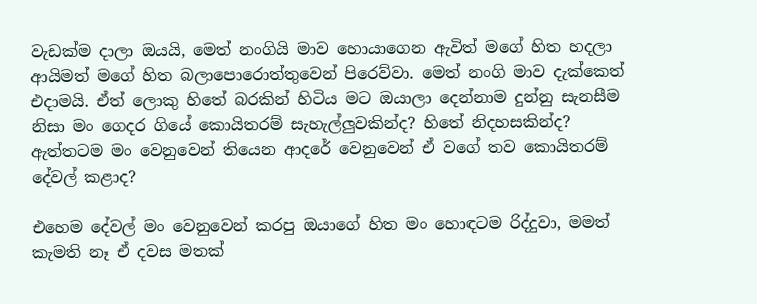වැඩක්ම දාලා ඔයයි, මෙත් නංගියි මාව හොයාගෙන ඇවිත් මගේ හිත හදලා ආයිමත් මගේ හිත බලාපොරොත්තුවෙන් පිරෙව්වා. මෙත් නංගි මාව දැක්කෙත් එදාමයි. ඒත් ලොකු හිතේ බරකින් හිටිය මට ඔයාලා දෙන්නාම දුන්නු සැනසීම නිසා මං ගෙදර ගියේ කොයිතරම් සැහැල්ලුවකින්ද? හිතේ නිදහසකින්ද? ඇත්තටම මං වෙනුවෙන් තියෙන ආදරේ වෙනුවෙන් ඒ වගේ තව කොයිතරම් දේවල් කළාද?

එහෙම දේවල් මං වෙනුවෙන් කරපු ඔයාගේ හිත මං හොඳටම රිද්දුවා, මමත් කැමති නෑ ඒ දවස මතක්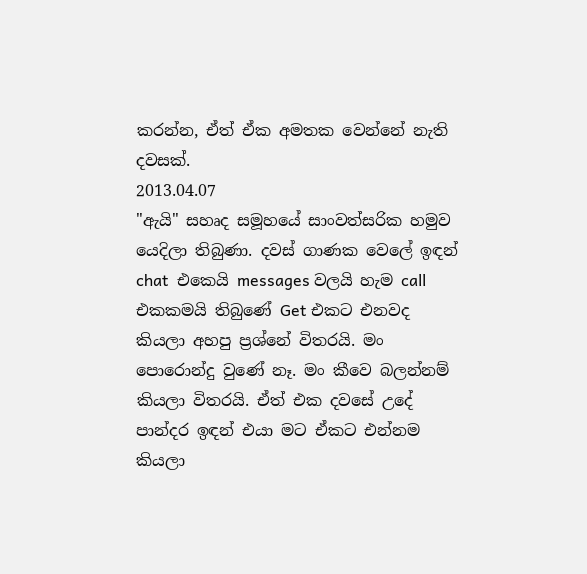කරන්න, ඒත් ඒක අමතක වෙන්නේ නැති දවසක්.
2013.04.07
"ඇයි" සහෘද සමූහයේ සාංවත්සරික හමුව යෙදිලා තිබුණා. දවස් ගාණක වෙලේ ඉඳන් chat  එකෙයි messages වලයි හැම call එකකමයි තිබුණේ Get එකට එනවද කියලා අහපු ප්‍රශ්නේ විතරයි. මං පොරොන්දු වුණේ නෑ. මං කීවෙ බලන්නම් කියලා විතරයි. ඒත් එක දවසේ උදේ පාන්දර ඉඳන් එයා මට ඒකට එන්නම කියලා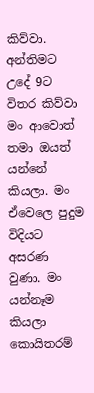කිව්වා. අන්තිමට උදේ 9ට විතර කිව්වා මං ආවොත් තමා ඔයත් යන්නේ කියලා. මං ඒවෙලෙ පුදුම විදියට අසරණ වුණා. මං යන්නෑම කියලා කොයිතරම්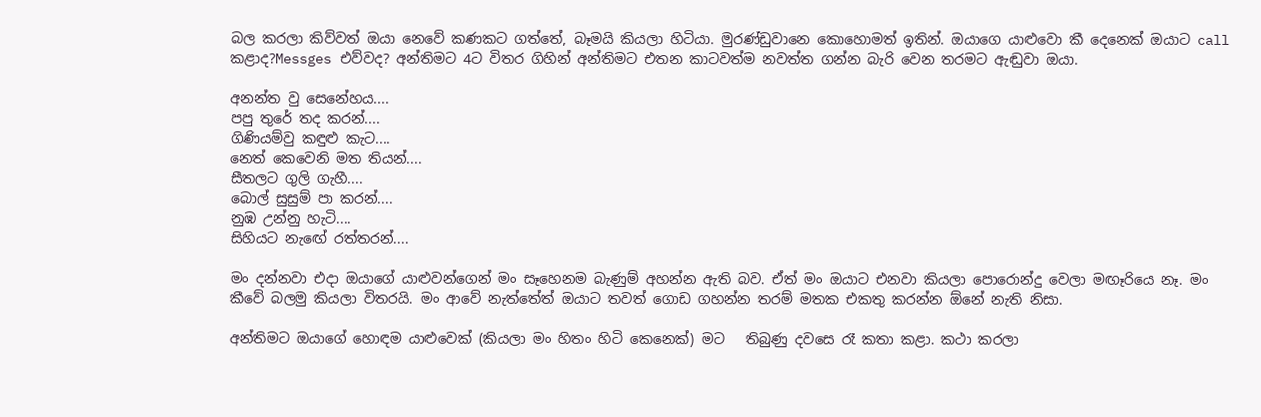බල කරලා කිව්වත් ඔයා නෙවේ කණකට ගත්තේ, බෑමයි කියලා හිටියා. මුරණ්ඩුවානෙ කොහොමත් ඉතින්. ඔයාගෙ යාළුවො කී දෙනෙක් ඔයාට call කළාද?Messges එව්වද? අන්තිමට 4ට විතර ගිහින් අන්තිමට එතන කාටවත්ම නවත්ත ගන්න බැරි වෙන තරමට ඇඬුවා ඔයා.

අනන්ත වු සෙනේහය....
පපු තුරේ තද කරන්....
ගිණියම්වු කඳුළු කැට....
නෙත් කෙවෙනි මත තියන්....
සීතලට ගුලි ගැහී....
බොල් සුසුම් පා කරන්....
නුඹ උන්නු හැටි....
සිහියට නැඟේ රත්තරන්....

මං දන්නවා එදා ඔයාගේ යාළුවන්ගෙන් මං සෑහෙනම බැණුම් අහන්න ඇති බව. ඒත් මං ඔයාට එනවා කියලා පොරොන්දු වෙලා මඟෑරියෙ නෑ. මං කීවේ බලමු කියලා විතරයි. මං ආවේ නැත්තේත් ඔයාට තවත් ගොඩ ගහන්න තරම් මතක එකතු කරන්න ඕනේ නැති නිසා.

අන්තිමට ඔයාගේ හොඳම යාළුවෙක් (කියලා මං හිතං හිටි කෙනෙක්) මට   තිබුණු දවසෙ රෑ කතා කළා. කථා කරලා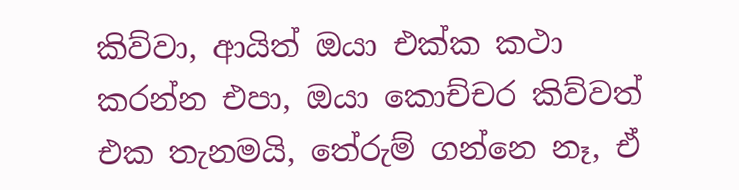කිව්වා, ආයිත් ඔයා එක්ක කථා කරන්න එපා, ඔයා කොච්චර කිව්වත් එක තැනමයි, තේරුම් ගන්නෙ නෑ, ඒ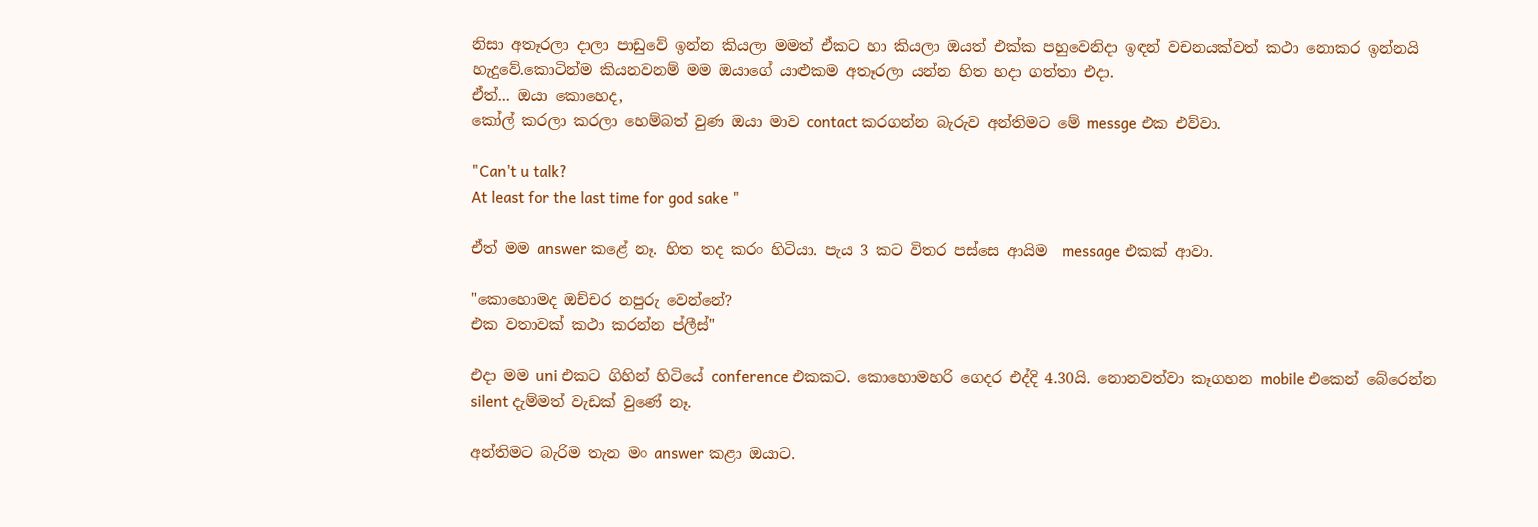නිසා අතෑරලා දාලා පාඩුවේ ඉන්න කියලා මමත් ඒකට හා කියලා ඔයත් එක්ක පහුවෙනිදා ඉඳන් වචනයක්වත් කථා නොකර ඉන්නයි හැදුවේ.කොටින්ම කියනවනම් මම ඔයාගේ යාළුකම අතෑරලා යන්න හිත හදා ගත්තා එදා.
ඒත්... ඔයා කොහෙද,
කෝල් කරලා කරලා හෙම්බත් වුණ ඔයා මාව contact කරගන්න බැරුව අන්තිමට මේ messge එක එව්වා.

"Can't u talk?
At least for the last time for god sake "

ඒත් මම answer කළේ නෑ. හිත තද කරං හිටියා. පැය 3 කට විතර පස්සෙ ආයිම  message එකක් ආවා.

"කොහොමද ඔච්චර නපුරු වෙන්නේ?
එක වතාවක් කථා කරන්න ප්ලීස්"

එදා මම uni එකට ගිහින් හිටියේ conference එකකට. කොහොමහරි ගෙදර එද්දි 4.30යි. නොනවත්වා කෑගහන mobile එකෙන් බේරෙන්න silent දැම්මත් වැඩක් වුණේ නෑ.

අන්තිමට බැරිම තැන මං answer කළා ඔයාට.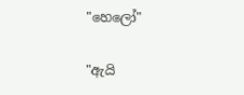"හෙලෝ"

"ඇයි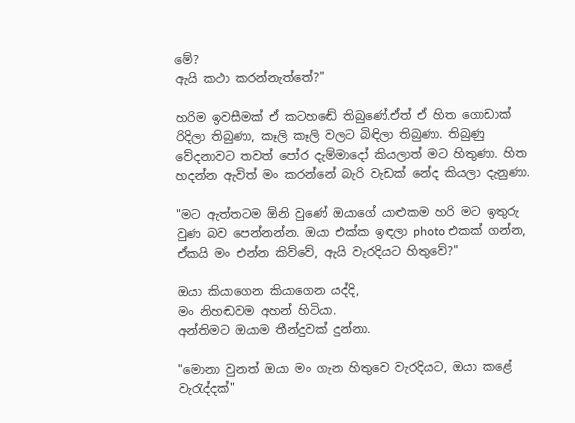මේ?
ඇයි කථා කරන්නැත්තේ?"

හරිම ඉවසීමක් ඒ කටහඬේ තිබුණේ.ඒත් ඒ හිත ගොඩාක් රිදිලා තිබුණා, කෑලි කෑලි වලට බිඳිලා තිබුණා. තිබුණු වේදනාවට තවත් පෝර දැම්මාදෝ කියලාත් මට හිතුණා. හිත හදන්න ඇවිත් මං කරන්නේ බැරි වැඩක් නේද කියලා දැනුණා.

"මට ඇත්තටම ඕනි වුණේ ඔයාගේ යාළුකම හරි මට ඉතුරු වුණ බව පෙන්නන්න. ඔයා එක්ක ඉඳලා photo එකක් ගන්න, ඒකයි මං එන්න කිව්වේ, ඇයි වැරදියට හිතුවේ?"

ඔයා කියාගෙන කියාගෙන යද්දි,
මං නිහඬවම අහන් හිටියා.
අන්තිමට ඔයාම තීන්දුවක් දුන්නා.

"මොනා වුනත් ඔයා මං ගැන හිතුවෙ වැරදියට, ඔයා කළේ වැරැද්දක්"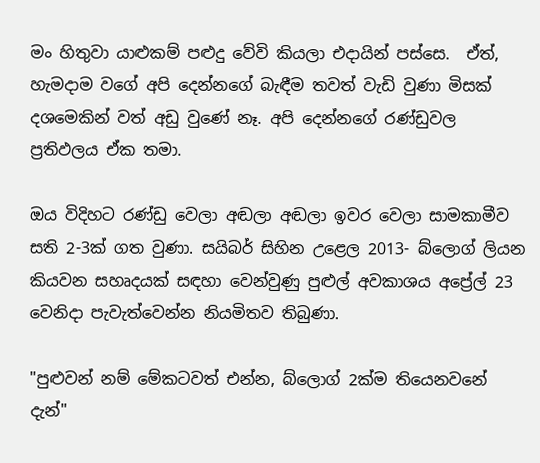මං හිතුවා යාළුකම් පළුදු වේවි කියලා එදායින් පස්සෙ.  ඒත්, හැමදාම වගේ අපි දෙන්නගේ බැඳීම තවත් වැඩි වුණා මිසක් දශමෙකින් වත් අඩු වුණේ නෑ. අපි දෙන්නගේ රණ්ඩුවල ප්‍රතිඵලය ඒක තමා.

ඔය විදිහට රණ්ඩු වෙලා අඬලා අඬලා ඉවර වෙලා සාමකාමීව සති 2-3ක් ගත වුණා. සයිබර් සිහින උළෙල 2013- බ්ලොග් ලියන කියවන සහෘදයක් සඳහා වෙන්වුණු පුළුල් අවකාශය අප්‍රේල් 23 වෙනිදා පැවැත්වෙන්න නියමිතව තිබුණා.

"පුළුවන් නම් මේකටවත් එන්න, බ්ලොග් 2ක්ම තියෙනවනේ දැන්"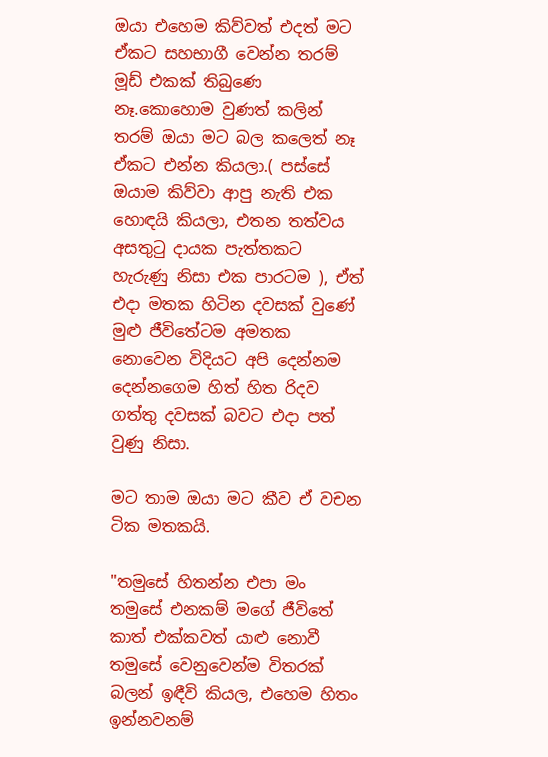ඔයා එහෙම කිව්වත් එදත් මට ඒකට සහභාගී වෙන්න තරම් මූඩ් එකක් තිබුණෙ නෑ.කොහොම වුණත් කලින් තරම් ඔයා මට බල කලෙත් නෑ ඒකට එන්න කියලා.( පස්සේ ඔයාම කිව්වා ආපු නැති එක හොඳයි කියලා, එතන තත්වය අසතුටු දායක පැත්තකට හැරුණු නිසා එක පාරටම ), ඒත් එදා මතක හිටින දවසක් වුණේ මුළු ජීවිතේටම අමතක නොවෙන විදියට අපි දෙන්නම දෙන්නගෙම හිත් හිත රිදව ගත්තු දවසක් බවට එදා පත් වුණු නිසා.

මට තාම ඔයා මට කීව ඒ වචන ටික මතකයි.

"තමුසේ හිතන්න එපා මං තමුසේ එනකම් මගේ ජීවිතේ කාත් එක්කවත් යාළු නොවී තමුසේ වෙනුවෙන්ම විතරක් බලන් ඉඳීවි කියල, එහෙම හිතං ඉන්නවනම්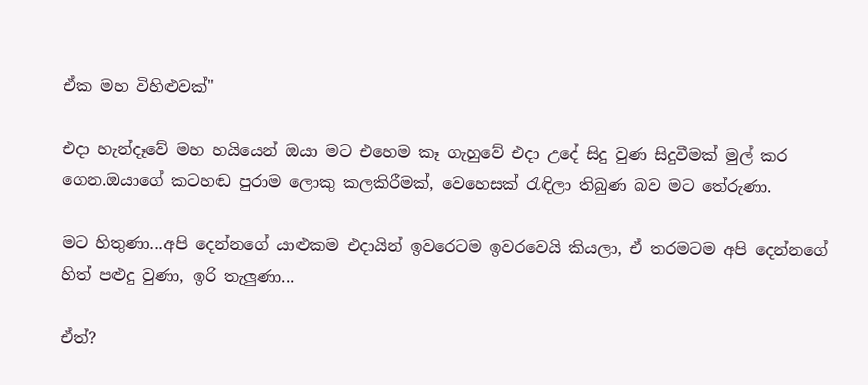ඒක මහ විහිළුවක්"

එදා හැන්දෑවේ මහ හයියෙන් ඔයා මට එහෙම කෑ ගැහුවේ එදා උදේ සිදු වුණ සිදුවීමක් මුල් කර ගෙන.ඔයාගේ කටහඬ පුරාම ලොකු කලකිරීමක්, වෙහෙසක් රැඳිලා තිබුණ බව මට තේරුණා.

මට හිතුණා...අපි දෙන්නගේ යාළුකම එදායින් ඉවරෙටම ඉවරවෙයි කියලා, ඒ තරමටම අපි දෙන්නගේ හිත් පළුදු වුණා, ඉරි තැලුණා...

ඒත්?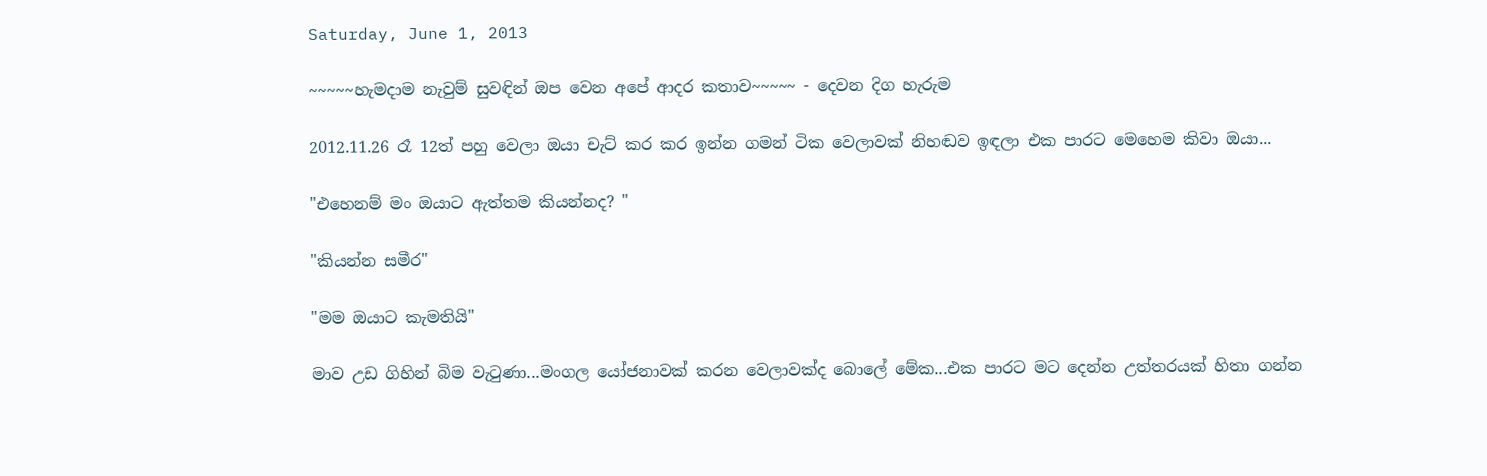Saturday, June 1, 2013

~~~~~හැමදාම නැවුම් සුවඳින් ඔප වෙන අපේ ආදර කතාව~~~~~ - දෙවන දිග හැරුම

2012.11.26 රෑ 12ත් පහු වෙලා ඔයා චැට් කර කර ඉන්න ගමන් ටික වෙලාවක් නිහඬව ඉඳලා එක පාරට මෙහෙම කිවා ඔයා...

"එහෙනම් මං ඔයාට ඇත්තම කියන්නද? "

"කියන්න සමීර"

"මම ඔයාට කැමතියි"

මාව උඩ ගිහින් බිම වැටුණා...මංගල යෝජනාවක් කරන වෙලාවක්ද බොලේ මේක...එක පාරට මට දෙන්න උත්තරයක් හිතා ගන්න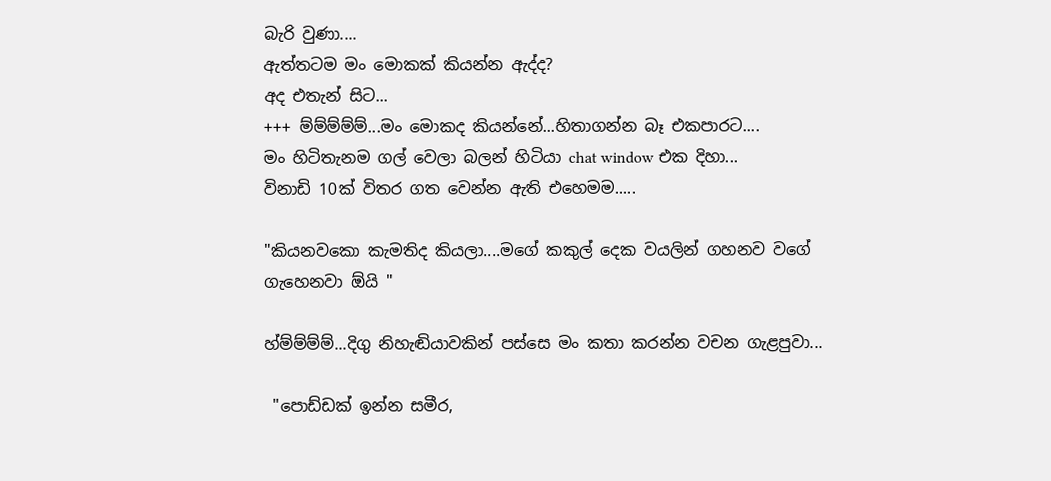බැරි වුණා....
ඇත්තටම මං මොකක් කියන්න ඇද්ද?
අද එතැන් සිට...
+++ ම්ම්ම්ම්ම්...මං මොකද කියන්නේ...හිතාගන්න බෑ එකපාරට....
මං හිටිතැනම ගල් වෙලා බලන් හිටියා chat window එක දිහා...
විනාඩි 10ක් විතර ගත වෙන්න ඇති එහෙමම.....

"කියනවකො කැමතිද කියලා....මගේ කකුල් දෙක වයලින් ගහනව වගේ ගැහෙනවා ඕයි "

හ්ම්ම්ම්ම්...දිගු නිහැඬියාවකින් පස්සෙ මං කතා කරන්න වචන ගැළපුවා...

 "පොඩ්ඩක් ඉන්න සමීර,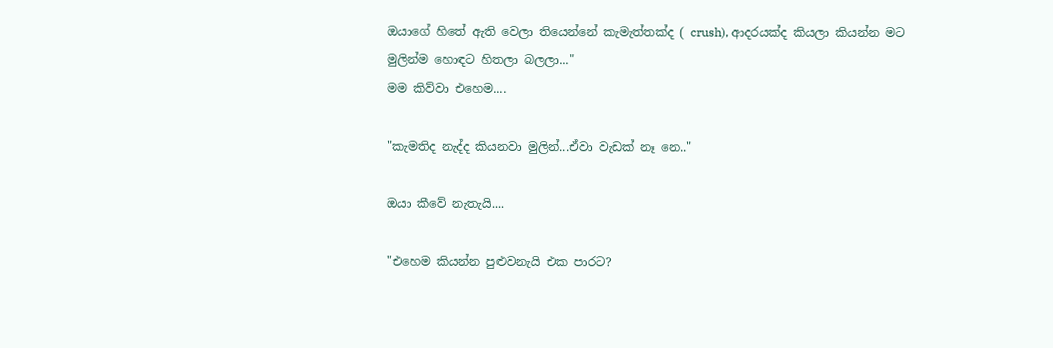ඔයාගේ හිතේ ඇති වෙලා තියෙන්නේ කැමැත්තක්ද ( crush), ආදරයක්ද කියලා කියන්න මට මුලින්ම හොඳට හිතලා බලලා..."
මම කිව්වා එහෙම....

"කැමතිද නැද්ද කියනවා මුලින්...ඒවා වැඩක් නෑ නෙ.."

ඔයා කීවේ නැතැයි....

"එහෙම කියන්න පුළුවනැයි එක පාරට?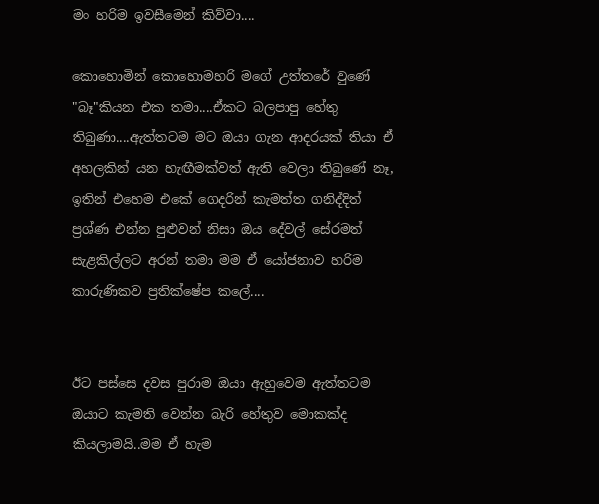මං හරිම ඉවසීමෙන් කිව්වා....

කොහොමින් කොහොමහරි මගේ උත්තරේ වුණේ "බෑ"කියන එක තමා....ඒකට බලපාපු හේතු තිබුණා....ඇත්තටම මට ඔයා ගැන ආදරයක් තියා ඒ අහලකින් යන හැඟීමක්වත් ඇති වෙලා තිබුණේ නෑ, ඉතින් එහෙම එකේ ගෙදරින් කැමත්ත ගනිද්දිත් ප්‍රශ්ණ එන්න පුළුවන් නිසා ඔය දේවල් සේරමත් සැළකිල්ලට අරන් තමා මම ඒ යෝජනාව හරිම කාරුණිකව ප්‍රතික්ෂේප කලේ....


ඊට පස්සෙ දවස පුරාම ඔයා ඇහුවෙම ඇත්තටම ඔයාට කැමති වෙන්න බැරි හේතුව මොකක්ද කියලාමයි..මම ඒ හැම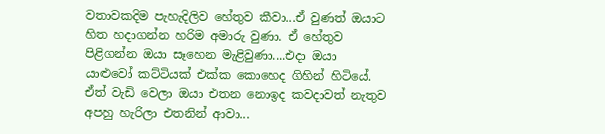වතාවකදිම පැහැදිලිව හේතුව කීවා...ඒ වුණත් ඔයාට හිත හදාගන්න හරිම අමාරු වුණා. ඒ හේතුව පිළිගන්න ඔයා සෑහෙන මැළිවුණා....එදා ඔයා යාළුවෝ කට්ටියක් එක්ක කොහෙද ගිහින් හිටියේ. ඒත් වැඩි වෙලා ඔයා එතන නොඉද කවදාවත් නැතුව අපහු හැරිලා එතනින් ආවා...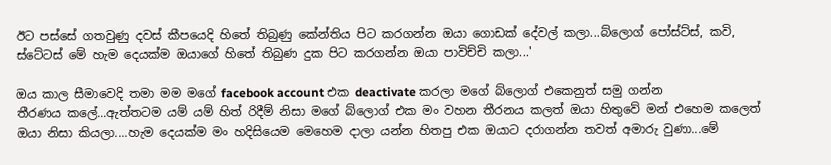ඊට පස්සේ ගතවුණු දවස් කීපයෙදි හිතේ තිබුණු කේන්තිය පිට කරගන්න ඔයා ගොඩක් දේවල් කලා...බ්ලොග් පෝස්ට්ස්, කවි, ස්ටේටස් මේ හැම දෙයක්ම ඔයාගේ හිතේ තිබුණ දුක පිට කරගන්න ඔයා පාවිච්චි කලා...'

ඔය කාල සීමාවෙදි තමා මම මගේ facebook account එක deactivate කරලා මගේ බ්ලොග් එකෙනුත් සමු ගන්න
තීරණය කලේ...ඇත්තටම යම් යම් හිත් රිදීම් නිසා මගේ බ්ලොග් එක මං වහන තීරනය කලත් ඔයා හිතුවේ මන් එහෙම කලෙත් ඔයා නිසා කියලා....හැම දෙයක්ම මං හදිසියෙම මෙහෙම දාලා යන්න හිතපු එක ඔයාට දරාගන්න තවත් අමාරු වුණා...මේ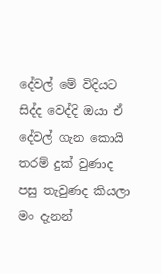දේවල් මේ විදියට සිද්ද වෙද්දි ඔයා ඒ දේවල් ගැන කොයි තරම් දුක් වුණාද පසු තැවුණද කියලා මං දැනන්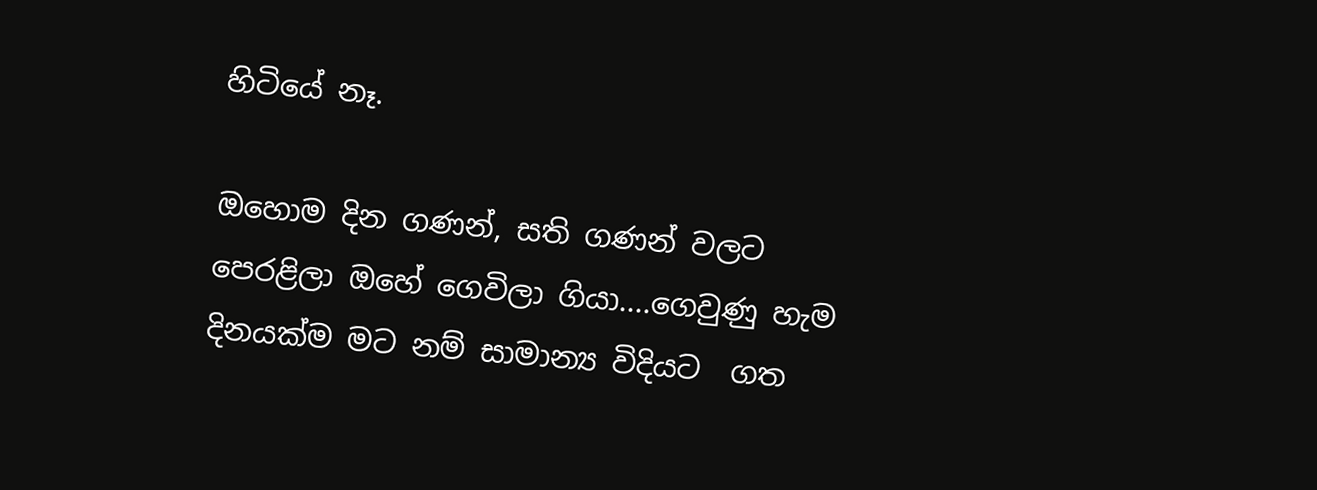හිටියේ නෑ.

ඔහොම දින ගණන්, සති ගණන් වලට පෙරළිලා ඔහේ ගෙවිලා ගියා....ගෙවුණු හැම දිනයක්ම මට නම් සාමාන්‍ය විදියට  ගත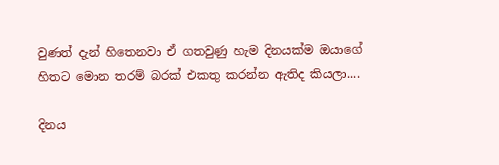වුණත් දැන් හිතෙනවා ඒ ගතවුණු හැම දිනයක්ම ඔයාගේ හිතට මොන තරම් බරක් එකතු කරන්න ඇතිද කියලා....

දිනය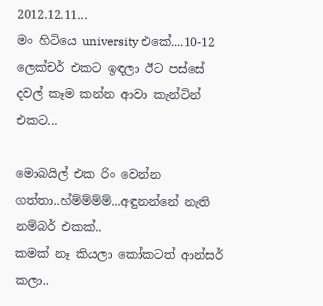2012.12.11...
මං හිටියෙ university එකේ....10-12 ලෙක්චර් එකට ඉඳලා ඊට පස්සේ දවල් කෑම කන්න ආවා කැන්ටින් එකට...

මොබයිල් එක රිං වෙන්න ගත්තා..හ්ම්ම්ම්ම්...අඳුනන්නේ නැති නම්බර් එකක්..
කමක් නෑ කියලා කෝකටත් ආන්සර් කලා..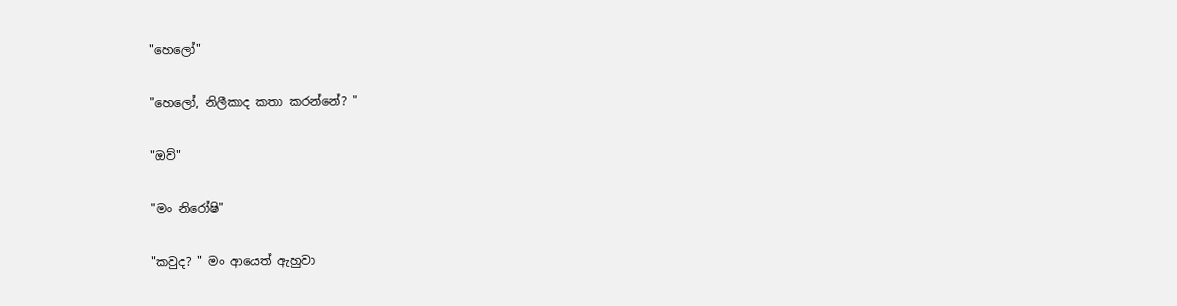"හෙලෝ"

"හෙලෝ, නිලීකාද කතා කරන්නේ? "

"ඔව්"

"මං නිරෝෂි"

"කවුද? " මං ආයෙත් ඇහුවා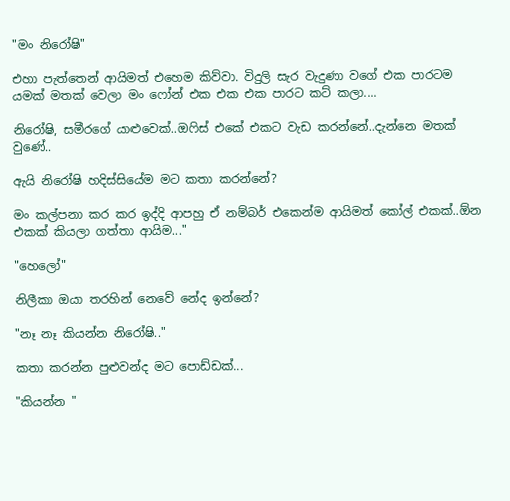"මං නිරෝෂි"

එහා පැත්තෙන් ආයිමත් එහෙම කිව්වා. විදුලි සැර වැදුණා වගේ එක පාරටම යමක් මතක් වෙලා මං ෆෝන් එක එක එක පාරට කට් කලා....

නිරෝෂි, සමීරගේ යාළුවෙක්..ඔෆිස් එකේ එකට වැඩ කරන්නේ..දැන්නෙ මතක් වුණේ..

ඇයි නිරෝෂි හදිස්සියේම මට කතා කරන්නේ?

මං කල්පනා කර කර ඉද්දි ආපහු ඒ නම්බර් එකෙන්ම ආයිමත් කෝල් එකක්..ඕන එකක් කියලා ගත්තා ආයිම..."

"හෙලෝ"

නිලීකා ඔයා තරහින් නෙවේ නේද ඉන්නේ?

"නෑ නෑ කියන්න නිරෝෂි.."

කතා කරන්න පුළුවන්ද මට පොඩ්ඩක්...

"කියන්න "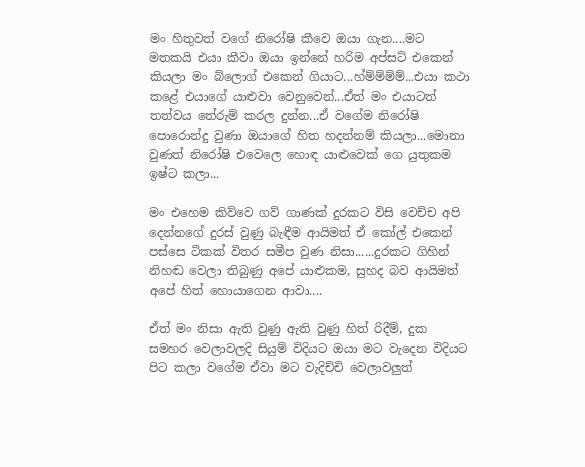මං හිතුවත් වගේ නිරෝෂි කීවෙ ඔයා ගැන....මට මතකයි එයා කීවා ඔයා ඉන්නේ හරිම අප්සට් එකෙන් කියලා මං බ්ලොග් එකෙන් ගියාට...හ්ම්ම්ම්ම්...එයා කථා කළේ එයාගේ යාළුවා වෙනුවෙන්...ඒත් මං එයාටත් තත්වය තේරුම් කරල දුන්න...ඒ වගේම නිරෝෂි පොරොන්දු වුණා ඔයාගේ හිත හදන්නම් කියලා...මොනා වුණත් නිරෝෂි එවෙලෙ හොඳ යාළුවෙක් ගෙ යුතුකම ඉෂ්ට කලා...

මං එහෙම කිව්වෙ ගව් ගාණක් දුරකට විසි වෙච්ච අපි දෙන්නගේ දුරස් වුණු බැඳීම ආයිමත් ඒ කෝල් එකෙන් පස්සෙ ටිකක් විතර සමීප වුණ නිසා......දුරකට ගිහින් නිහඬ වෙලා තිබුණු අපේ යාළුකම, සුහද බව ආයිමත් අපේ හිත් හොයාගෙන ආවා....

ඒත් මං නිසා ඇති වුණු ඇති වුණු හිත් රිදීම්, දුක සමහර වෙලාවලදි සියුම් විදියට ඔයා මට වැදෙන විදියට පිට කලා වගේම ඒවා මට වැදිච්චි වෙලාවලුත්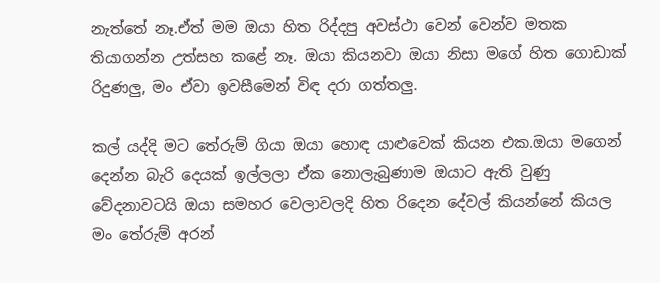නැත්තේ නෑ.ඒත් මම ඔයා හිත රිද්දපු අවස්ථා වෙන් වෙන්ව මතක තියාගන්න උත්සහ කළේ නෑ. ඔයා කියනවා ඔයා නිසා මගේ හිත ගොඩාක් රිදුණලු, මං ඒවා ඉවසීමෙන් විඳ දරා ගත්තලු.

කල් යද්දි මට තේරුම් ගියා ඔයා හොඳ යාළුවෙක් කියන එක.ඔයා මගෙන් දෙන්න බැරි දෙයක් ඉල්ලලා ඒක නොලැබුණාම ඔයාට ඇති වුණු වේදනාවටයි ඔයා සමහර වෙලාවලදි හිත රිදෙන දේවල් කියන්නේ කියල මං තේරුම් අරන්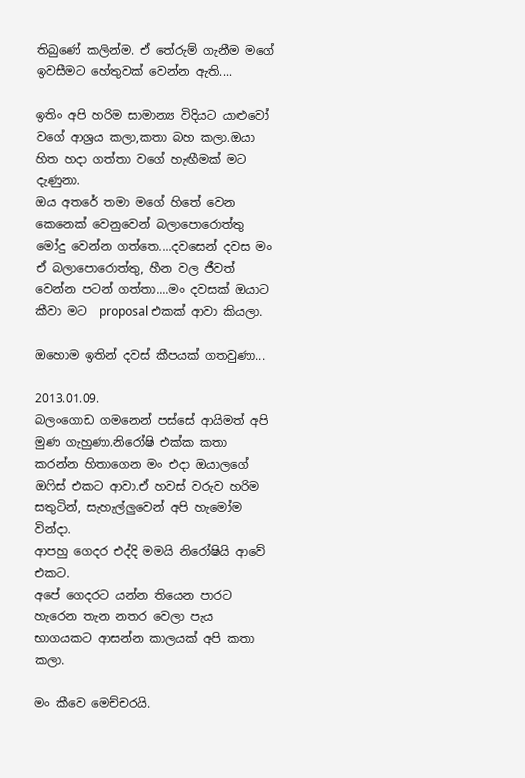තිබුණේ කලින්ම. ඒ තේරුම් ගැනීම මගේ ඉවසීමට හේතුවක් වෙන්න ඇති....

ඉතිං අපි හරිම සාමාන්‍ය විදියට යාළුවෝ වගේ ආශ්‍රය කලා,කතා බහ කලා.ඔයා හිත හදා ගත්තා වගේ හැඟීමක් මට දැණුනා.
ඔය අතරේ තමා මගේ හිතේ වෙන කෙනෙක් වෙනුවෙන් බලාපොරොත්තු මෝදු වෙන්න ගත්තෙ....දවසෙන් දවස මං ඒ බලාපොරොත්තු, හීන වල ජීවත් වෙන්න පටන් ගත්තා....මං දවසක් ඔයාට කීවා මට  proposal එකක් ආවා කියලා.

ඔහොම ඉතින් දවස් කීපයක් ගතවුණා...

2013.01.09.
බලංගොඩ ගමනෙන් පස්සේ ආයිමත් අපි මුණ ගැහුණා.නිරෝෂි එක්ක කතා කරන්න හිතාගෙන මං එදා ඔයාලගේ ඔෆිස් එකට ආවා.ඒ හවස් වරුව හරිම සතුටින්, සැහැල්ලුවෙන් අපි හැමෝම වින්දා.
ආපහු ගෙදර එද්දි මමයි නිරෝෂියි ආවේ එකට.
අපේ ගෙදරට යන්න තියෙන පාරට හැරෙන තැන නතර වෙලා පැය භාගයකට ආසන්න කාලයක් අපි කතා කලා.

මං කීවෙ මෙච්චරයි.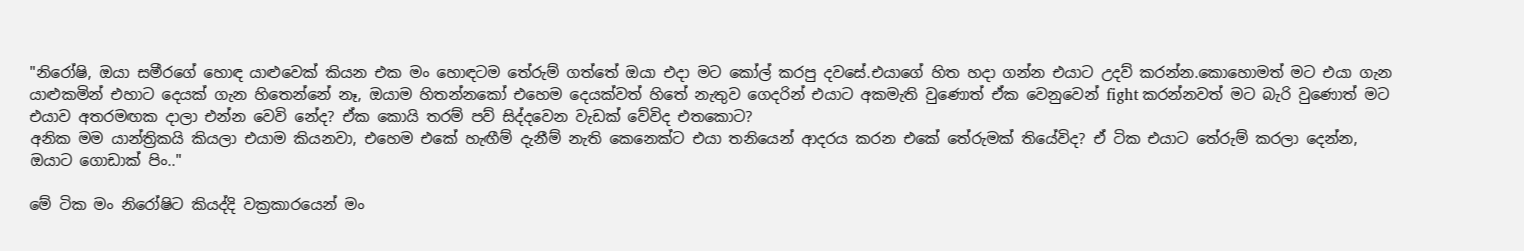"නිරෝෂි, ඔයා සමීරගේ හොඳ යාළුවෙක් කියන එක මං හොඳටම තේරුම් ගත්තේ ඔයා එදා මට කෝල් කරපු දවසේ.එයාගේ හිත හදා ගන්න එයාට උදව් කරන්න.කොහොමත් මට එයා ගැන යාළුකමින් එහාට දෙයක් ගැන හිතෙන්නේ නෑ, ඔයාම හිතන්නකෝ එහෙම දෙයක්වත් හිතේ නැතුව ගෙදරින් එයාට අකමැති වුණොත් ඒක වෙනුවෙන් fight කරන්නවත් මට බැරි වුණොත් මට එයාව අතරමඟක දාලා එන්න වෙවි නේද? ඒක කොයි තරම් පව් සිද්දවෙන වැඩක් වේවිද එතකොට?
අනික මම යාන්ත්‍රිකයි කියලා එයාම කියනවා, එහෙම එකේ හැඟීම් දැනීම් නැති කෙනෙක්ට එයා තනියෙන් ආදරය කරන එකේ තේරුමක් තියේවිද? ඒ ටික එයාට තේරුම් කරලා දෙන්න, ඔයාට ගොඩාක් පිං.."

මේ ටික මං නිරෝෂිට කියද්දි වක්‍රකාරයෙන් මං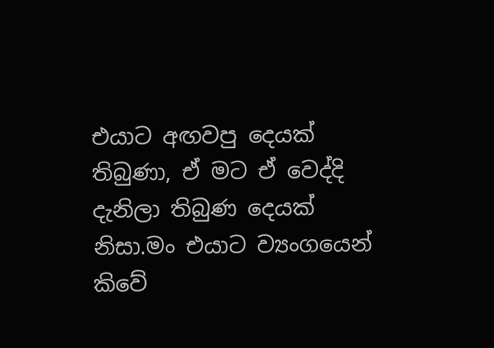එයාට අඟවපු දෙයක් තිබුණා, ඒ මට ඒ වෙද්දි දැනිලා තිබුණ දෙයක් නිසා.මං එයාට ව්‍යංගයෙන් කිවේ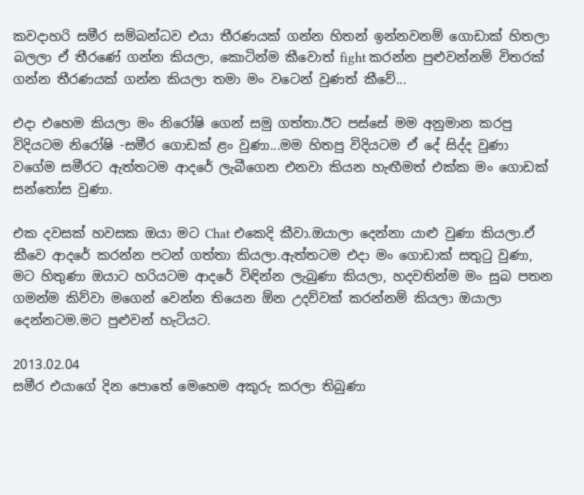කවදාහරි සමීර සම්බන්ධව එයා තීරණයක් ගන්න හිතන් ඉන්නවනම් ගොඩාක් හිතලා බලලා ඒ තීරණේ ගන්න කියලා, කොටින්ම කීවොත් fight කරන්න පුළුවන්නම් විතරක් ගන්න තීරණයක් ගන්න කියලා තමා මං වටෙන් වුණත් කීවේ...

එදා එහෙම කියලා මං නිරෝෂි ගෙන් සමු ගත්තා.ඊට පස්සේ මම අනුමාන කරපු විදියටම නිරෝෂි -සමීර ගොඩක් ළං වුණා...මම හිතපු විදියටම ඒ දේ සිද්ද වුණා වගේම සමීරට ඇත්තටම ආදරේ ලැබීගෙන එනවා කියන හැඟීමත් එක්ක මං ගොඩක් සන්තෝස වුණා.

එක දවසක් හවසක ඔයා මට Chat එකෙදි කීවා.ඔයාලා දෙන්නා යාළු වුණා කියලා.ඒ කීවෙ ආදරේ කරන්න පටන් ගත්තා කියලා.ඇත්තටම එදා මං ගොඩාක් සතුටු වුණා, මට හිතුණා ඔයාට හරියටම ආදරේ විඳින්න ලැබුණා කියලා, හදවතින්ම මං සුබ පතන ගමන්ම කිව්වා මගෙන් වෙන්න තියෙන ඕන උදව්වක් කරන්නම් කියලා ඔයාලා දෙන්නටම.මට පුළුවන් හැටියට.

2013.02.04
සමීර එයාගේ දින පොතේ මෙහෙම අකුරු කරලා තිබුණා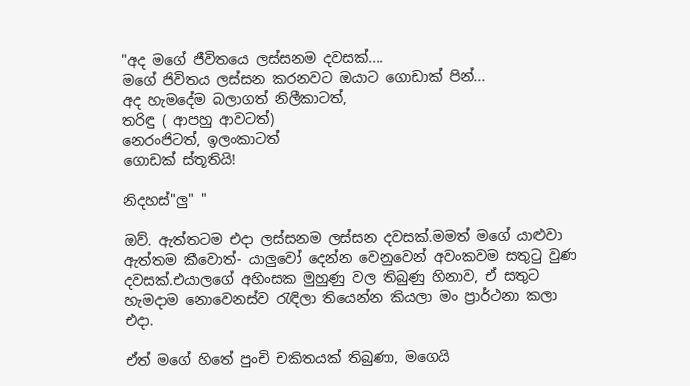"අද මගේ ජීවිතයෙ ලස්සනම දවසක්....
මගේ ජිවිතය ලස්සන කරනවට ඔයාට ගොඩාක් පින්...
අද හැමදේම බලාගත් නිලීකාටත්,
තරිඳු ( ආපහු ආවටත්)
නෙරංජිටත්, ඉලංකාටත්
ගොඩක් ස්තූතියි!

නිදහස්"ලු" "

ඔව්. ඇත්තටම එදා ලස්සනම ලස්සන දවසක්.මමත් මගේ යාළුවා ඇත්තම කීවොත්- යාලුවෝ දෙන්න වෙනුවෙන් අවංකවම සතුටු වුණ දවසක්.එයාලගේ අහිංසක මුහුණු වල තිබුණු හිනාව, ඒ සතුට හැමදාම නොවෙනස්ව රැඳිලා තියෙන්න කියලා මං ප්‍රාර්ථනා කලා එදා.

ඒත් මගේ හිතේ පුංචි චකිතයක් තිබුණා, මගෙයි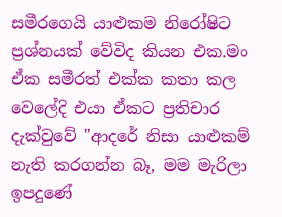සමීරගෙයි යාළුකම නිරෝෂිට ප්‍රශ්නයක් වේවිද කියන එක.මං ඒක සමීරත් එක්ක කතා කල වෙලේදි එයා ඒකට ප්‍රතිචාර දැක්වුවේ "ආදරේ නිසා යාළුකම් නැති කරගන්න බෑ, මම මැරිලා ඉපදුණේ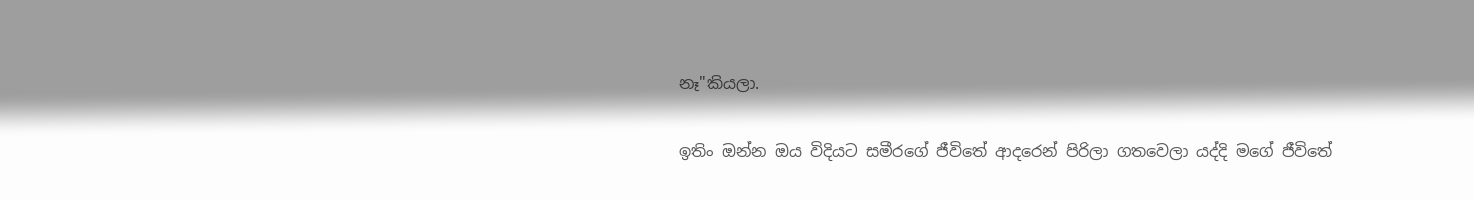නෑ"කියලා.

ඉතිං ඔන්න ඔය විදියට සමීරගේ ජීවිතේ ආදරෙන් පිරිලා ගතවෙලා යද්දි මගේ ජීවිතේ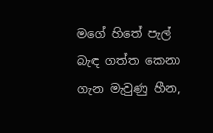මගේ හිතේ පැල් බැඳ ගත්ත කෙනා ගැන මැවුණු හීන,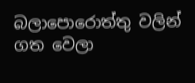බලාපොරොත්තු වලින් ගත වෙලා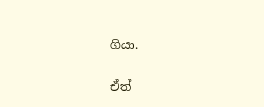ගියා.

ඒත්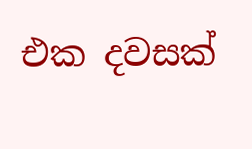එක දවසක්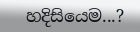හදිසියෙම...?